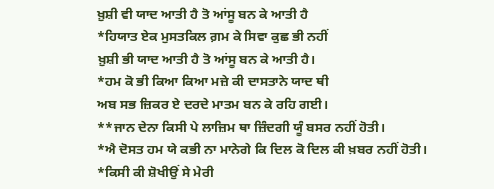ਖ਼ੁਸ਼ੀ ਵੀ ਯਾਦ ਆਤੀ ਹੈ ਤੋ ਆਂਸੂ ਬਨ ਕੇ ਆਤੀ ਹੈ
*ਹਿਯਾਤ ਏਕ ਮੁਸਤਕਿਲ ਗ਼ਮ ਕੇ ਸਿਵਾ ਕੁਛ ਭੀ ਨਹੀਂ
ਖ਼ੁਸ਼ੀ ਭੀ ਯਾਦ ਆਤੀ ਹੈ ਤੋ ਆਂਸੂ ਬਨ ਕੇ ਆਤੀ ਹੈ।
*ਹਮ ਕੋ ਭੀ ਕਿਆ ਕਿਆ ਮਜ਼ੇ ਕੀ ਦਾਸਤਾਨੇ ਯਾਦ ਥੀ
ਅਬ ਸਭ ਜ਼ਿਕਰ ਏ ਦਰਦੇ ਮਾਤਮ ਬਨ ਕੇ ਰਹਿ ਗਈ।
**ਜਾਨ ਦੇਨਾ ਕਿਸੀ ਪੇ ਲਾਜ਼ਿਮ ਥਾ ਜ਼ਿੰਦਗੀ ਯੂੰ ਬਸਰ ਨਹੀਂ ਹੋਤੀ।
*ਐ ਦੋਸਤ ਹਮ ਯੇ ਕਭੀ ਨਾ ਮਾਨੇਗੇ ਕਿ ਦਿਲ ਕੋ ਦਿਲ ਕੀ ਖ਼ਬਰ ਨਹੀਂ ਹੋਤੀ।
*ਕਿਸੀ ਕੀ ਸ਼ੋਖੀਉਂ ਸੇ ਮੇਰੀ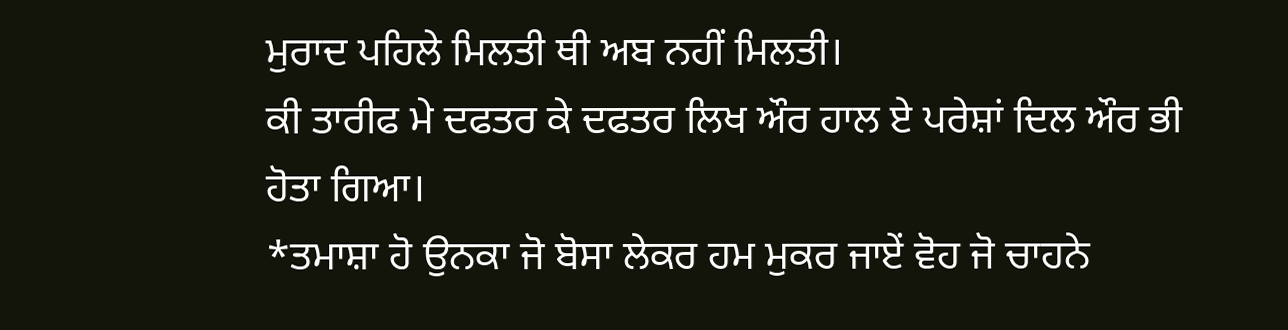ਮੁਰਾਦ ਪਹਿਲੇ ਮਿਲਤੀ ਥੀ ਅਬ ਨਹੀਂ ਮਿਲਤੀ।
ਕੀ ਤਾਰੀਫ ਮੇ ਦਫਤਰ ਕੇ ਦਫਤਰ ਲਿਖ ਔਰ ਹਾਲ ਏ ਪਰੇਸ਼ਾਂ ਦਿਲ ਔਰ ਭੀ ਹੋਤਾ ਗਿਆ।
*ਤਮਾਸ਼ਾ ਹੋ ਉਨਕਾ ਜੋ ਬੋਸਾ ਲੇਕਰ ਹਮ ਮੁਕਰ ਜਾਏਂ ਵੋਹ ਜੋ ਚਾਹਨੇ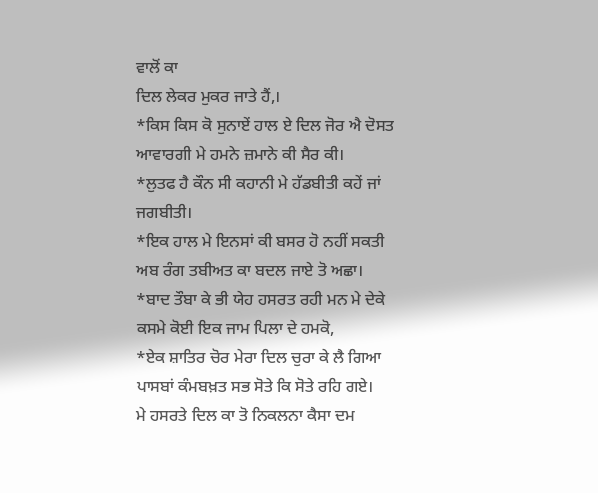ਵਾਲੋਂ ਕਾ
ਦਿਲ ਲੇਕਰ ਮੁਕਰ ਜਾਤੇ ਹੈਂ,।
*ਕਿਸ ਕਿਸ ਕੋ ਸੁਨਾਏਂ ਹਾਲ ਏ ਦਿਲ ਜੋਰ ਐ ਦੋਸਤ ਆਵਾਰਗੀ ਮੇ ਹਮਨੇ ਜ਼ਮਾਨੇ ਕੀ ਸੈਰ ਕੀ।
*ਲੁਤਫ ਹੈ ਕੌਨ ਸੀ ਕਹਾਨੀ ਮੇ ਹੱਡਬੀਤੀ ਕਹੇਂ ਜਾਂ ਜਗਬੀਤੀ।
*ਇਕ ਹਾਲ ਮੇ ਇਨਸਾਂ ਕੀ ਬਸਰ ਹੋ ਨਹੀਂ ਸਕਤੀ ਅਬ ਰੰਗ ਤਬੀਅਤ ਕਾ ਬਦਲ ਜਾਏ ਤੋ ਅਛਾ।
*ਬਾਦ ਤੌਬਾ ਕੇ ਭੀ ਯੇਹ ਹਸਰਤ ਰਹੀ ਮਨ ਮੇ ਦੇਕੇ ਕਸਮੇ ਕੋਈ ਇਕ ਜਾਮ ਪਿਲਾ ਦੇ ਹਮਕੋ,
*ਏਕ ਸ਼ਾਤਿਰ ਚੋਰ ਮੇਰਾ ਦਿਲ ਚੁਰਾ ਕੇ ਲੈ ਗਿਆ ਪਾਸਬਾਂ ਕੰਮਬਖ਼ਤ ਸਭ ਸੋਤੇ ਕਿ ਸੋਤੇ ਰਹਿ ਗਏ।
ਮੇ ਹਸਰਤੇ ਦਿਲ ਕਾ ਤੋ ਨਿਕਲਨਾ ਕੈਸਾ ਦਮ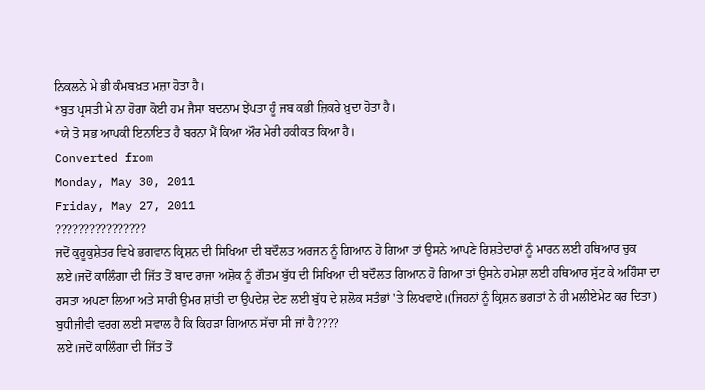ਨਿਕਲਨੇ ਮੇ ਭੀ ਕੰਮਬਖ਼ਤ ਮਜ਼ਾ ਹੋਤਾ ਹੈ।
*ਬੁਤ ਪ੍ਰਸਤੀ ਮੇ ਨਾ ਹੋਗਾ ਕੋਈ ਹਮ ਜੈਸਾ ਬਦਨਾਮ ਝੇਂਪਤਾ ਹੂੰ ਜਬ ਕਭੀ ਜ਼ਿਕਰੇ ਖ਼ੁਦਾ ਹੋਤਾ ਹੈ।
*ਯੇ ਤੋ ਸਭ ਆਪਕੀ ਇਨਾਇਤ ਹੈ ਬਰਨਾ ਮੈਂ ਕਿਆ ਔਰ ਮੇਰੀ ਹਕੀਕਤ ਕਿਆ ਹੈ।
Converted from
Monday, May 30, 2011
Friday, May 27, 2011
????????????????
ਜਦੋਂ ਕੁਰੂਕੁਸ਼ੇਤਰ ਵਿਖੇ ਭਗਵਾਨ ਕ੍ਰਿਸ਼ਨ ਦੀ ਸਿਖਿਆ ਦੀ ਬਦੌਲਤ ਅਰਜਨ ਨੂੰ ਗਿਆਨ ਹੋ ਗਿਆ ਤਾਂ ਉਸਨੇ ਆਪਣੇ ਰਿਸ਼ਤੇਦਾਰਾਂ ਨੂੰ ਮਾਰਨ ਲਈ ਹਥਿਆਰ ਚੁਕ
ਲਏ।ਜਦੋਂ ਕਾਲਿੰਗਾ ਦੀ ਜਿੱਤ ਤੋਂ ਬਾਦ ਰਾਜਾ ਅਸ਼ੋਕ ਨੂੰ ਗੌਤਮ ਬੁੱਧ ਦੀ ਸਿਖਿਆ ਦੀ ਬਦੌਲਤ ਗਿਆਨ ਹੋ ਗਿਆ ਤਾਂ ਉਸਨੇ ਹਮੇਸ਼ਾ ਲਈ ਹਥਿਆਰ ਸੁੱਟ ਕੇ ਅਹਿੰਸਾ ਦਾ ਰਸਤਾ ਅਪਣਾ ਲਿਆ ਅਤੇ ਸਾਰੀ ਉਮਰ ਸ਼ਾਂਤੀ ਦਾ ਉਪਦੇਸ਼ ਦੇਣ ਲਈ ਬੁੱਧ ਦੇ ਸ਼ਲੋਕ ਸਤੰਭਾਂ 'ਤੇ ਲਿਖਵਾਏ।(ਜਿਹਨਾਂ ਨੂੰ ਕ੍ਰਿਸ਼ਨ ਭਗਤਾਂ ਨੇ ਹੀ ਮਲੀਏਮੇਟ ਕਰ ਦਿਤਾ) ਬੁਧੀਜੀਵੀ ਵਰਗ ਲਈ ਸਵਾਲ ਹੈ ਕਿ ਕਿਹੜਾ ਗਿਆਨ ਸੱਚਾ ਸੀ ਜਾਂ ਹੈ????
ਲਏ।ਜਦੋਂ ਕਾਲਿੰਗਾ ਦੀ ਜਿੱਤ ਤੋਂ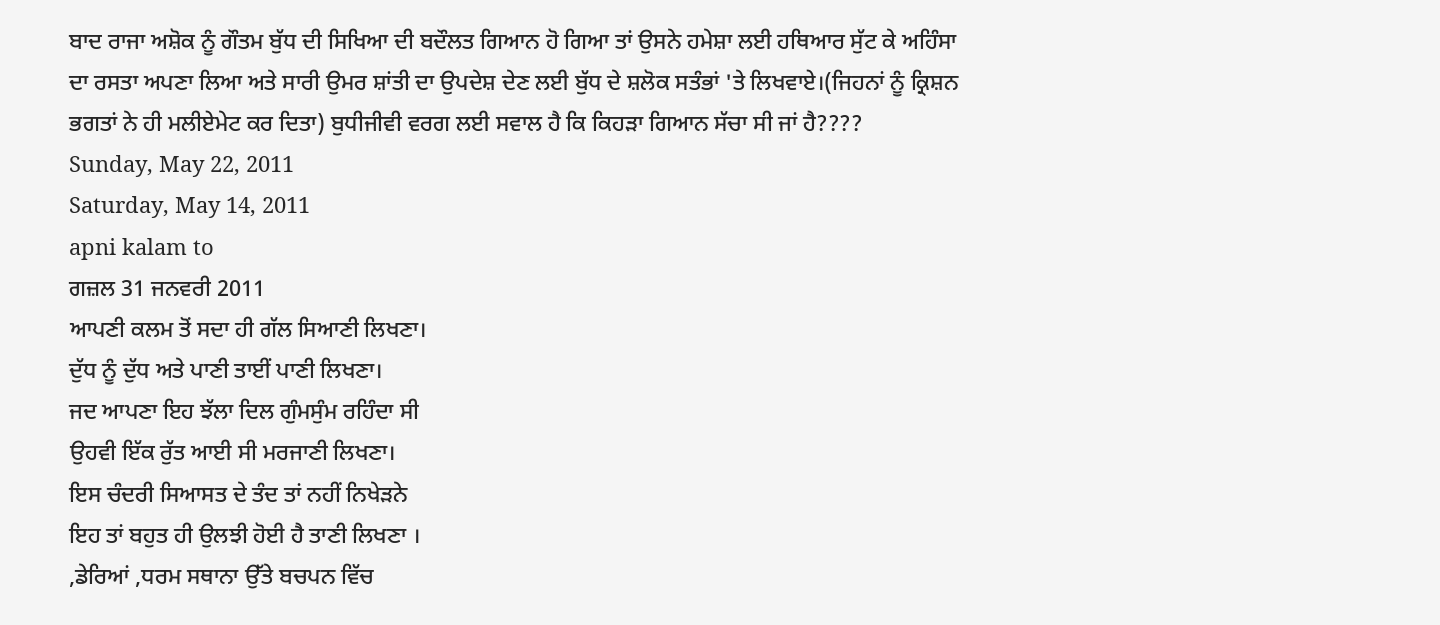ਬਾਦ ਰਾਜਾ ਅਸ਼ੋਕ ਨੂੰ ਗੌਤਮ ਬੁੱਧ ਦੀ ਸਿਖਿਆ ਦੀ ਬਦੌਲਤ ਗਿਆਨ ਹੋ ਗਿਆ ਤਾਂ ਉਸਨੇ ਹਮੇਸ਼ਾ ਲਈ ਹਥਿਆਰ ਸੁੱਟ ਕੇ ਅਹਿੰਸਾ ਦਾ ਰਸਤਾ ਅਪਣਾ ਲਿਆ ਅਤੇ ਸਾਰੀ ਉਮਰ ਸ਼ਾਂਤੀ ਦਾ ਉਪਦੇਸ਼ ਦੇਣ ਲਈ ਬੁੱਧ ਦੇ ਸ਼ਲੋਕ ਸਤੰਭਾਂ 'ਤੇ ਲਿਖਵਾਏ।(ਜਿਹਨਾਂ ਨੂੰ ਕ੍ਰਿਸ਼ਨ ਭਗਤਾਂ ਨੇ ਹੀ ਮਲੀਏਮੇਟ ਕਰ ਦਿਤਾ) ਬੁਧੀਜੀਵੀ ਵਰਗ ਲਈ ਸਵਾਲ ਹੈ ਕਿ ਕਿਹੜਾ ਗਿਆਨ ਸੱਚਾ ਸੀ ਜਾਂ ਹੈ????
Sunday, May 22, 2011
Saturday, May 14, 2011
apni kalam to
ਗਜ਼ਲ 31 ਜਨਵਰੀ 2011
ਆਪਣੀ ਕਲਮ ਤੋਂ ਸਦਾ ਹੀ ਗੱਲ ਸਿਆਣੀ ਲਿਖਣਾ।
ਦੁੱਧ ਨੂੰ ਦੁੱਧ ਅਤੇ ਪਾਣੀ ਤਾਈਂ ਪਾਣੀ ਲਿਖਣਾ।
ਜਦ ਆਪਣਾ ਇਹ ਝੱਲਾ ਦਿਲ ਗੁੰਮਸੁੰਮ ਰਹਿੰਦਾ ਸੀ
ਉਹਵੀ ਇੱਕ ਰੁੱਤ ਆਈ ਸੀ ਮਰਜਾਣੀ ਲਿਖਣਾ।
ਇਸ ਚੰਦਰੀ ਸਿਆਸਤ ਦੇ ਤੰਦ ਤਾਂ ਨਹੀਂ ਨਿਖੇੜਨੇ
ਇਹ ਤਾਂ ਬਹੁਤ ਹੀ ਉਲਝੀ ਹੋਈ ਹੈ ਤਾਣੀ ਲਿਖਣਾ ।
,ਡੇਰਿਆਂ ,ਧਰਮ ਸਥਾਨਾ ਉੱਤੇ ਬਚਪਨ ਵਿੱਚ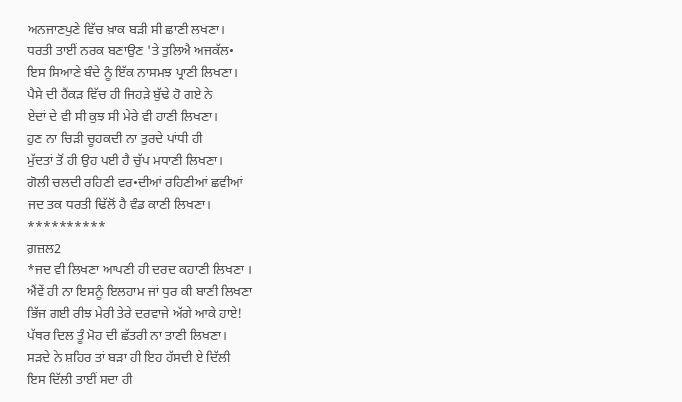ਅਨਜਾਣਪੁਣੇ ਵਿੱਚ ਖ਼ਾਕ ਬੜੀ ਸੀ ਛਾਣੀ ਲਖਣਾ।
ਧਰਤੀ ਤਾਈਂ ਨਰਕ ਬਣਾਉਣ 'ਤੇ ਤੁਲਿਐ ਅਜਕੱਲ•
ਇਸ ਸਿਆਣੇ ਬੰਦੇ ਨੂੰ ਇੱਕ ਨਾਸਮਝ ਪ੍ਰਾਣੀ ਲਿਖਣਾ।
ਪੈਸੇ ਦੀ ਹੈਂਕੜ ਵਿੱਚ ਹੀ ਜਿਹੜੇ ਬੁੱਢੇ ਹੋ ਗਏ ਨੇ
ਏਦਾਂ ਦੇ ਵੀ ਸੀ ਕੁਝ ਸੀ ਮੇਰੇ ਵੀ ਹਾਣੀ ਲਿਖਣਾ।
ਹੁਣ ਨਾ ਚਿੜੀ ਚੂਹਕਦੀ ਨਾ ਤੁਰਦੇ ਪਾਂਧੀ ਹੀ
ਮੁੱਦਤਾਂ ਤੋਂ ਹੀ ਉਹ ਪਈ ਹੈ ਚੁੱਪ ਮਧਾਣੀ ਲਿਖਣਾ।
ਗੋਲੀ ਚਲਦੀ ਰਹਿਣੀ ਵਰ•ਦੀਆਂ ਰਹਿਣੀਆਂ ਛਵੀਆਂ
ਜਦ ਤਕ ਧਰਤੀ ਢਿੱਲੋਂ ਹੈ ਵੰਡ ਕਾਣੀ ਲਿਖਣਾ।
**********
ਗ਼ਜ਼ਲ2
*ਜਦ ਵੀ ਲਿਖਣਾ ਆਪਣੀ ਹੀ ਦਰਦ ਕਹਾਣੀ ਲਿਖਣਾ ।
ਐਂਵੇਂ ਹੀ ਨਾ ਇਸਨੂੰ ਇਲਹਾਮ ਜਾਂ ਧੁਰ ਕੀ ਬਾਣੀ ਲਿਖਣਾ
ਭਿੱਜ ਗਈ ਰੀਝ ਮੇਰੀ ਤੇਰੇ ਦਰਵਾਜੇ ਅੱਗੇ ਆਕੇ ਹਾਏ!
ਪੱਥਰ ਦਿਲ ਤੂੰ ਮੋਹ ਦੀ ਛੱਤਰੀ ਨਾ ਤਾਣੀ ਲਿਖਣਾ।
ਸੜਦੇ ਨੇ ਸ਼ਹਿਰ ਤਾਂ ਬੜਾ ਹੀ ਇਹ ਹੱਸਦੀ ਏ ਦਿੱਲੀ
ਇਸ ਦਿੱਲੀ ਤਾਈਂ ਸਦਾ ਹੀ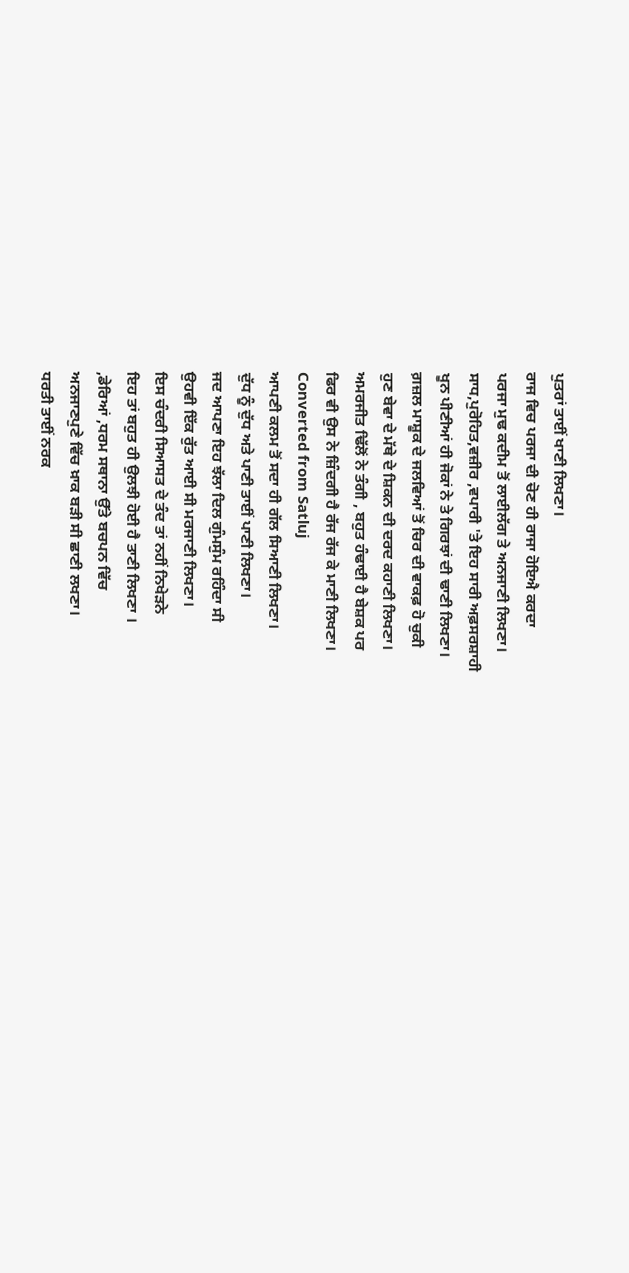ਪੁਤਰਾਂ ਤਾਈਂ ਖਾਣੀ ਲਿਖਣਾ।
ਰਾਜ ਵਿਚ ਪਰਜਾ ਦੀ ਚੋਣ ਹੀ ਰਾਜਾ ਹੋਇਐ ਕਰਦਾ
ਪਰਜਾ ਮੁਢ ਕਦੀਮ ਤੋਂ ਲਾਈਲੱਗ ਤੇ ਅਨਜਾਣੀ ਲਿਖਣਾ।
ਸਾਧ,ਪੁਰੋਹਿਤ,ਵਜ਼ੀਰ ,ਵਪਾਰੀ 'ਤੇ ਇਹ ਸਾਰੀ ਅਫ਼ਸਰਸ਼ਾਹੀ
ਖੂਨ ਪੀਣੀਆਂ ਹੀ ਜੋਕਾਂ ਨੇ ਤੇ ਗਿਰਝਾਂ ਦੀ ਢਾਣੀ ਲਿਖਣਾ।
ਗ਼ਜ਼ਲ ਮਾਸ਼ੂਕ ਦੇ ਜਲਵਿਆਂ ਤੋਂ ਚਿਰ ਦੀ ਵਾਕਫ਼ ਹੋ ਚੁਕੀ
ਹੁਣ ਬੇਵਾ ਦੇ ਮੱਥੇ ਦੇ ਸ਼ਿਕਨ ਦੀ ਦਰਦ ਕਹਾਣੀ ਲਿਖਣਾ।
ਅਮਰਜੀਤ ਢਿੱਲੋਂ ਨੇ ਤੰਗੀ , ਬਹੁਤ ਹੰਢਾਈ ਹੈ ਬੇਸ਼ਕ ਪਰ
ਫਿਰ ਵੀ ਉਸ ਨੇ ਜ਼ਿੰਦਗੀ ਹੈ ਰੱਜ ਰੱਜ ਕੇ ਮਾਣੀ ਲਿਖਣਾ।
Converted from Satluj
ਆਪਣੀ ਕਲਮ ਤੋਂ ਸਦਾ ਹੀ ਗੱਲ ਸਿਆਣੀ ਲਿਖਣਾ।
ਦੁੱਧ ਨੂੰ ਦੁੱਧ ਅਤੇ ਪਾਣੀ ਤਾਈਂ ਪਾਣੀ ਲਿਖਣਾ।
ਜਦ ਆਪਣਾ ਇਹ ਝੱਲਾ ਦਿਲ ਗੁੰਮਸੁੰਮ ਰਹਿੰਦਾ ਸੀ
ਉਹਵੀ ਇੱਕ ਰੁੱਤ ਆਈ ਸੀ ਮਰਜਾਣੀ ਲਿਖਣਾ।
ਇਸ ਚੰਦਰੀ ਸਿਆਸਤ ਦੇ ਤੰਦ ਤਾਂ ਨਹੀਂ ਨਿਖੇੜਨੇ
ਇਹ ਤਾਂ ਬਹੁਤ ਹੀ ਉਲਝੀ ਹੋਈ ਹੈ ਤਾਣੀ ਲਿਖਣਾ ।
,ਡੇਰਿਆਂ ,ਧਰਮ ਸਥਾਨਾ ਉੱਤੇ ਬਚਪਨ ਵਿੱਚ
ਅਨਜਾਣਪੁਣੇ ਵਿੱਚ ਖ਼ਾਕ ਬੜੀ ਸੀ ਛਾਣੀ ਲਖਣਾ।
ਧਰਤੀ ਤਾਈਂ ਨਰਕ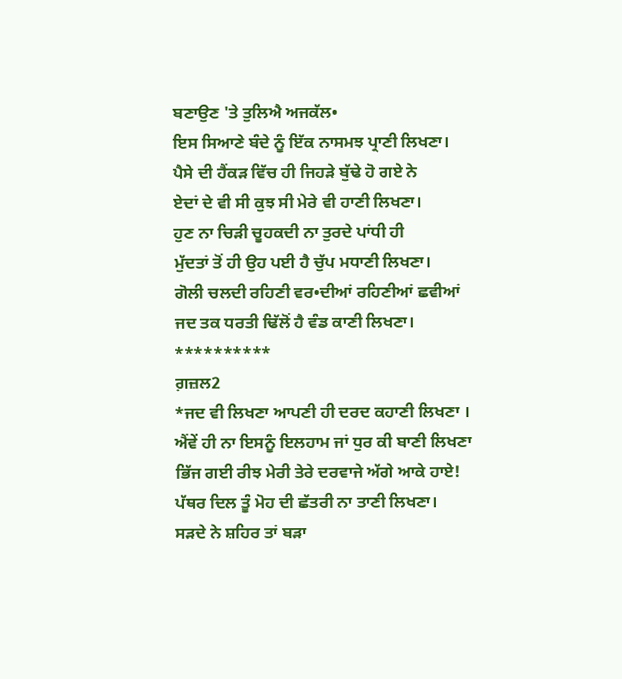ਬਣਾਉਣ 'ਤੇ ਤੁਲਿਐ ਅਜਕੱਲ•
ਇਸ ਸਿਆਣੇ ਬੰਦੇ ਨੂੰ ਇੱਕ ਨਾਸਮਝ ਪ੍ਰਾਣੀ ਲਿਖਣਾ।
ਪੈਸੇ ਦੀ ਹੈਂਕੜ ਵਿੱਚ ਹੀ ਜਿਹੜੇ ਬੁੱਢੇ ਹੋ ਗਏ ਨੇ
ਏਦਾਂ ਦੇ ਵੀ ਸੀ ਕੁਝ ਸੀ ਮੇਰੇ ਵੀ ਹਾਣੀ ਲਿਖਣਾ।
ਹੁਣ ਨਾ ਚਿੜੀ ਚੂਹਕਦੀ ਨਾ ਤੁਰਦੇ ਪਾਂਧੀ ਹੀ
ਮੁੱਦਤਾਂ ਤੋਂ ਹੀ ਉਹ ਪਈ ਹੈ ਚੁੱਪ ਮਧਾਣੀ ਲਿਖਣਾ।
ਗੋਲੀ ਚਲਦੀ ਰਹਿਣੀ ਵਰ•ਦੀਆਂ ਰਹਿਣੀਆਂ ਛਵੀਆਂ
ਜਦ ਤਕ ਧਰਤੀ ਢਿੱਲੋਂ ਹੈ ਵੰਡ ਕਾਣੀ ਲਿਖਣਾ।
**********
ਗ਼ਜ਼ਲ2
*ਜਦ ਵੀ ਲਿਖਣਾ ਆਪਣੀ ਹੀ ਦਰਦ ਕਹਾਣੀ ਲਿਖਣਾ ।
ਐਂਵੇਂ ਹੀ ਨਾ ਇਸਨੂੰ ਇਲਹਾਮ ਜਾਂ ਧੁਰ ਕੀ ਬਾਣੀ ਲਿਖਣਾ
ਭਿੱਜ ਗਈ ਰੀਝ ਮੇਰੀ ਤੇਰੇ ਦਰਵਾਜੇ ਅੱਗੇ ਆਕੇ ਹਾਏ!
ਪੱਥਰ ਦਿਲ ਤੂੰ ਮੋਹ ਦੀ ਛੱਤਰੀ ਨਾ ਤਾਣੀ ਲਿਖਣਾ।
ਸੜਦੇ ਨੇ ਸ਼ਹਿਰ ਤਾਂ ਬੜਾ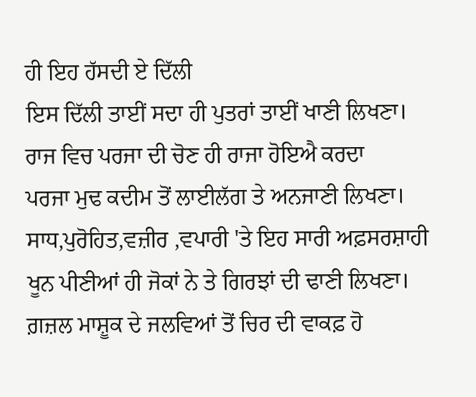ਹੀ ਇਹ ਹੱਸਦੀ ਏ ਦਿੱਲੀ
ਇਸ ਦਿੱਲੀ ਤਾਈਂ ਸਦਾ ਹੀ ਪੁਤਰਾਂ ਤਾਈਂ ਖਾਣੀ ਲਿਖਣਾ।
ਰਾਜ ਵਿਚ ਪਰਜਾ ਦੀ ਚੋਣ ਹੀ ਰਾਜਾ ਹੋਇਐ ਕਰਦਾ
ਪਰਜਾ ਮੁਢ ਕਦੀਮ ਤੋਂ ਲਾਈਲੱਗ ਤੇ ਅਨਜਾਣੀ ਲਿਖਣਾ।
ਸਾਧ,ਪੁਰੋਹਿਤ,ਵਜ਼ੀਰ ,ਵਪਾਰੀ 'ਤੇ ਇਹ ਸਾਰੀ ਅਫ਼ਸਰਸ਼ਾਹੀ
ਖੂਨ ਪੀਣੀਆਂ ਹੀ ਜੋਕਾਂ ਨੇ ਤੇ ਗਿਰਝਾਂ ਦੀ ਢਾਣੀ ਲਿਖਣਾ।
ਗ਼ਜ਼ਲ ਮਾਸ਼ੂਕ ਦੇ ਜਲਵਿਆਂ ਤੋਂ ਚਿਰ ਦੀ ਵਾਕਫ਼ ਹੋ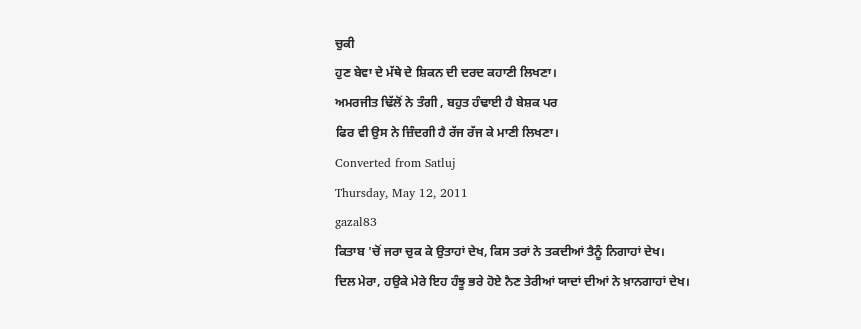ਚੁਕੀ
ਹੁਣ ਬੇਵਾ ਦੇ ਮੱਥੇ ਦੇ ਸ਼ਿਕਨ ਦੀ ਦਰਦ ਕਹਾਣੀ ਲਿਖਣਾ।
ਅਮਰਜੀਤ ਢਿੱਲੋਂ ਨੇ ਤੰਗੀ , ਬਹੁਤ ਹੰਢਾਈ ਹੈ ਬੇਸ਼ਕ ਪਰ
ਫਿਰ ਵੀ ਉਸ ਨੇ ਜ਼ਿੰਦਗੀ ਹੈ ਰੱਜ ਰੱਜ ਕੇ ਮਾਣੀ ਲਿਖਣਾ।
Converted from Satluj
Thursday, May 12, 2011
gazal83
ਕਿਤਾਬ 'ਚੋਂ ਜਰਾ ਚੁਕ ਕੇ ਉਤਾਹਾਂ ਦੇਖ, ਕਿਸ ਤਰਾਂ ਨੇ ਤਕਦੀਆਂ ਤੈਨੂੰ ਨਿਗਾਹਾਂ ਦੇਖ।
ਦਿਲ ਮੇਰਾ, ਹਉਕੇ ਮੇਰੇ ਇਹ ਹੰਝੂ ਭਰੇ ਹੋਏ ਨੈਣ ਤੇਰੀਆਂ ਯਾਦਾਂ ਦੀਆਂ ਨੇ ਖ਼ਾਨਗਾਹਾਂ ਦੇਖ।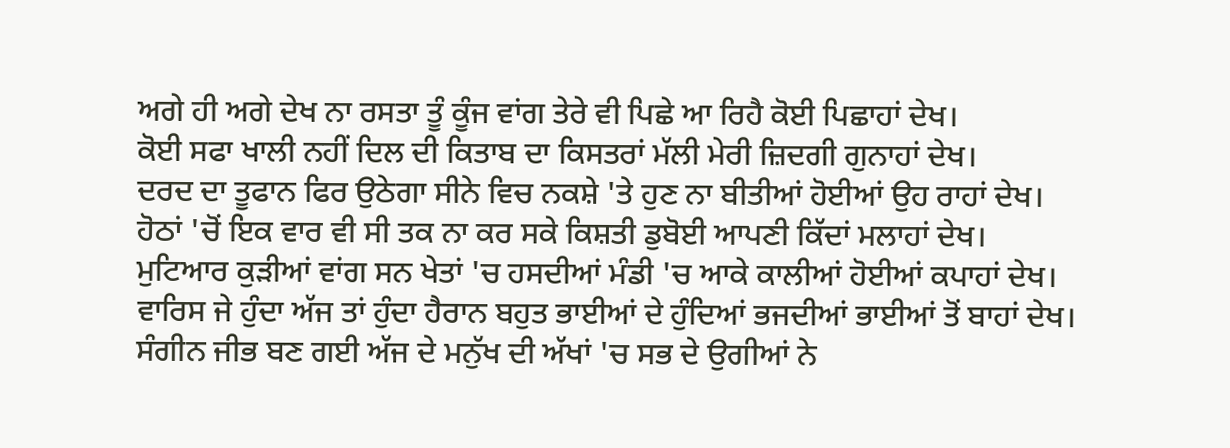ਅਗੇ ਹੀ ਅਗੇ ਦੇਖ ਨਾ ਰਸਤਾ ਤੂੰ ਕੂੰਜ ਵਾਂਗ ਤੇਰੇ ਵੀ ਪਿਛੇ ਆ ਰਿਹੈ ਕੋਈ ਪਿਛਾਹਾਂ ਦੇਖ।
ਕੋਈ ਸਫਾ ਖਾਲੀ ਨਹੀਂ ਦਿਲ ਦੀ ਕਿਤਾਬ ਦਾ ਕਿਸਤਰਾਂ ਮੱਲੀ ਮੇਰੀ ਜ਼ਿਦਗੀ ਗੁਨਾਹਾਂ ਦੇਖ।
ਦਰਦ ਦਾ ਤੂਫਾਨ ਫਿਰ ਉਠੇਗਾ ਸੀਨੇ ਵਿਚ ਨਕਸ਼ੇ 'ਤੇ ਹੁਣ ਨਾ ਬੀਤੀਆਂ ਹੋਈਆਂ ਉਹ ਰਾਹਾਂ ਦੇਖ।
ਹੋਠਾਂ 'ਚੋਂ ਇਕ ਵਾਰ ਵੀ ਸੀ ਤਕ ਨਾ ਕਰ ਸਕੇ ਕਿਸ਼ਤੀ ਡੁਬੋਈ ਆਪਣੀ ਕਿੱਦਾਂ ਮਲਾਹਾਂ ਦੇਖ।
ਮੁਟਿਆਰ ਕੁੜੀਆਂ ਵਾਂਗ ਸਨ ਖੇਤਾਂ 'ਚ ਹਸਦੀਆਂ ਮੰਡੀ 'ਚ ਆਕੇ ਕਾਲੀਆਂ ਹੋਈਆਂ ਕਪਾਹਾਂ ਦੇਖ।
ਵਾਰਿਸ ਜੇ ਹੁੰਦਾ ਅੱਜ ਤਾਂ ਹੁੰਦਾ ਹੈਰਾਨ ਬਹੁਤ ਭਾਈਆਂ ਦੇ ਹੁੰਦਿਆਂ ਭਜਦੀਆਂ ਭਾਈਆਂ ਤੋਂ ਬਾਹਾਂ ਦੇਖ।
ਸੰਗੀਨ ਜੀਭ ਬਣ ਗਈ ਅੱਜ ਦੇ ਮਨੁੱਖ ਦੀ ਅੱਖਾਂ 'ਚ ਸਭ ਦੇ ਉਗੀਆਂ ਨੇ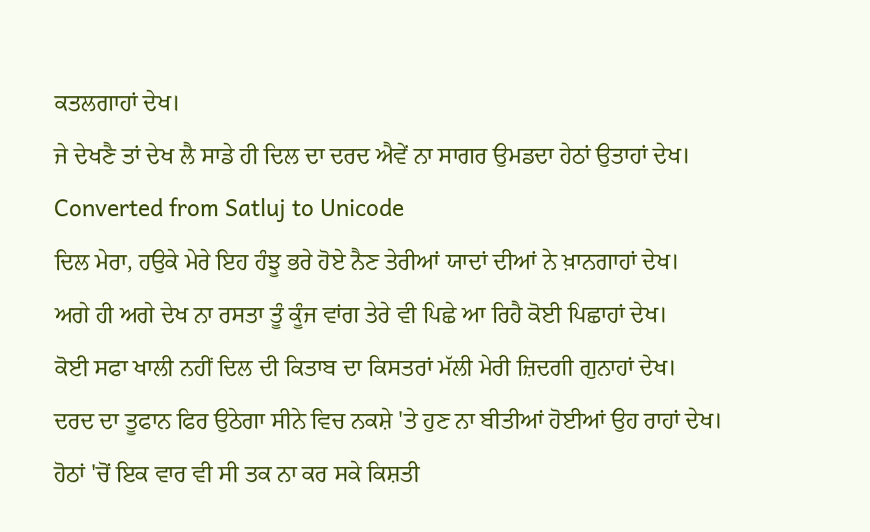ਕਤਲਗਾਹਾਂ ਦੇਖ।
ਜੇ ਦੇਖਣੈ ਤਾਂ ਦੇਖ ਲੈ ਸਾਡੇ ਹੀ ਦਿਲ ਦਾ ਦਰਦ ਐਵੇਂ ਨਾ ਸਾਗਰ ਉਮਡਦਾ ਹੇਠਾਂ ਉਤਾਹਾਂ ਦੇਖ।
Converted from Satluj to Unicode
ਦਿਲ ਮੇਰਾ, ਹਉਕੇ ਮੇਰੇ ਇਹ ਹੰਝੂ ਭਰੇ ਹੋਏ ਨੈਣ ਤੇਰੀਆਂ ਯਾਦਾਂ ਦੀਆਂ ਨੇ ਖ਼ਾਨਗਾਹਾਂ ਦੇਖ।
ਅਗੇ ਹੀ ਅਗੇ ਦੇਖ ਨਾ ਰਸਤਾ ਤੂੰ ਕੂੰਜ ਵਾਂਗ ਤੇਰੇ ਵੀ ਪਿਛੇ ਆ ਰਿਹੈ ਕੋਈ ਪਿਛਾਹਾਂ ਦੇਖ।
ਕੋਈ ਸਫਾ ਖਾਲੀ ਨਹੀਂ ਦਿਲ ਦੀ ਕਿਤਾਬ ਦਾ ਕਿਸਤਰਾਂ ਮੱਲੀ ਮੇਰੀ ਜ਼ਿਦਗੀ ਗੁਨਾਹਾਂ ਦੇਖ।
ਦਰਦ ਦਾ ਤੂਫਾਨ ਫਿਰ ਉਠੇਗਾ ਸੀਨੇ ਵਿਚ ਨਕਸ਼ੇ 'ਤੇ ਹੁਣ ਨਾ ਬੀਤੀਆਂ ਹੋਈਆਂ ਉਹ ਰਾਹਾਂ ਦੇਖ।
ਹੋਠਾਂ 'ਚੋਂ ਇਕ ਵਾਰ ਵੀ ਸੀ ਤਕ ਨਾ ਕਰ ਸਕੇ ਕਿਸ਼ਤੀ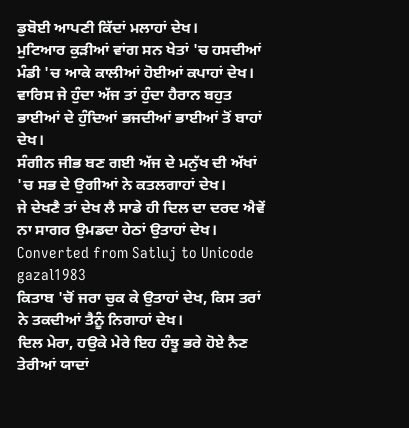ਡੁਬੋਈ ਆਪਣੀ ਕਿੱਦਾਂ ਮਲਾਹਾਂ ਦੇਖ।
ਮੁਟਿਆਰ ਕੁੜੀਆਂ ਵਾਂਗ ਸਨ ਖੇਤਾਂ 'ਚ ਹਸਦੀਆਂ ਮੰਡੀ 'ਚ ਆਕੇ ਕਾਲੀਆਂ ਹੋਈਆਂ ਕਪਾਹਾਂ ਦੇਖ।
ਵਾਰਿਸ ਜੇ ਹੁੰਦਾ ਅੱਜ ਤਾਂ ਹੁੰਦਾ ਹੈਰਾਨ ਬਹੁਤ ਭਾਈਆਂ ਦੇ ਹੁੰਦਿਆਂ ਭਜਦੀਆਂ ਭਾਈਆਂ ਤੋਂ ਬਾਹਾਂ ਦੇਖ।
ਸੰਗੀਨ ਜੀਭ ਬਣ ਗਈ ਅੱਜ ਦੇ ਮਨੁੱਖ ਦੀ ਅੱਖਾਂ 'ਚ ਸਭ ਦੇ ਉਗੀਆਂ ਨੇ ਕਤਲਗਾਹਾਂ ਦੇਖ।
ਜੇ ਦੇਖਣੈ ਤਾਂ ਦੇਖ ਲੈ ਸਾਡੇ ਹੀ ਦਿਲ ਦਾ ਦਰਦ ਐਵੇਂ ਨਾ ਸਾਗਰ ਉਮਡਦਾ ਹੇਠਾਂ ਉਤਾਹਾਂ ਦੇਖ।
Converted from Satluj to Unicode
gazal1983
ਕਿਤਾਬ 'ਚੋਂ ਜਰਾ ਚੁਕ ਕੇ ਉਤਾਹਾਂ ਦੇਖ, ਕਿਸ ਤਰਾਂ ਨੇ ਤਕਦੀਆਂ ਤੈਨੂੰ ਨਿਗਾਹਾਂ ਦੇਖ।
ਦਿਲ ਮੇਰਾ, ਹਉਕੇ ਮੇਰੇ ਇਹ ਹੰਝੂ ਭਰੇ ਹੋਏ ਨੈਣ ਤੇਰੀਆਂ ਯਾਦਾਂ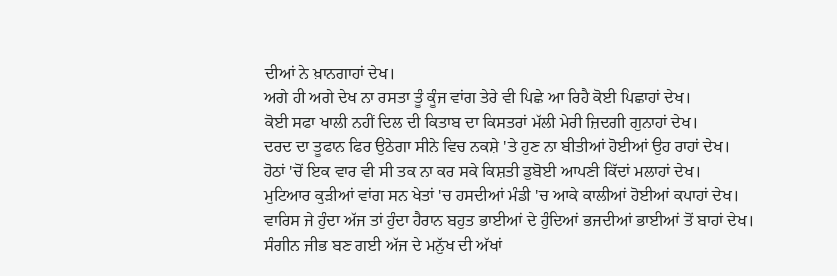ਦੀਆਂ ਨੇ ਖ਼ਾਨਗਾਹਾਂ ਦੇਖ।
ਅਗੇ ਹੀ ਅਗੇ ਦੇਖ ਨਾ ਰਸਤਾ ਤੂੰ ਕੂੰਜ ਵਾਂਗ ਤੇਰੇ ਵੀ ਪਿਛੇ ਆ ਰਿਹੈ ਕੋਈ ਪਿਛਾਹਾਂ ਦੇਖ।
ਕੋਈ ਸਫਾ ਖਾਲੀ ਨਹੀਂ ਦਿਲ ਦੀ ਕਿਤਾਬ ਦਾ ਕਿਸਤਰਾਂ ਮੱਲੀ ਮੇਰੀ ਜ਼ਿਦਗੀ ਗੁਨਾਹਾਂ ਦੇਖ।
ਦਰਦ ਦਾ ਤੂਫਾਨ ਫਿਰ ਉਠੇਗਾ ਸੀਨੇ ਵਿਚ ਨਕਸ਼ੇ 'ਤੇ ਹੁਣ ਨਾ ਬੀਤੀਆਂ ਹੋਈਆਂ ਉਹ ਰਾਹਾਂ ਦੇਖ।
ਹੋਠਾਂ 'ਚੋਂ ਇਕ ਵਾਰ ਵੀ ਸੀ ਤਕ ਨਾ ਕਰ ਸਕੇ ਕਿਸ਼ਤੀ ਡੁਬੋਈ ਆਪਣੀ ਕਿੱਦਾਂ ਮਲਾਹਾਂ ਦੇਖ।
ਮੁਟਿਆਰ ਕੁੜੀਆਂ ਵਾਂਗ ਸਨ ਖੇਤਾਂ 'ਚ ਹਸਦੀਆਂ ਮੰਡੀ 'ਚ ਆਕੇ ਕਾਲੀਆਂ ਹੋਈਆਂ ਕਪਾਹਾਂ ਦੇਖ।
ਵਾਰਿਸ ਜੇ ਹੁੰਦਾ ਅੱਜ ਤਾਂ ਹੁੰਦਾ ਹੈਰਾਨ ਬਹੁਤ ਭਾਈਆਂ ਦੇ ਹੁੰਦਿਆਂ ਭਜਦੀਆਂ ਭਾਈਆਂ ਤੋਂ ਬਾਹਾਂ ਦੇਖ।
ਸੰਗੀਨ ਜੀਭ ਬਣ ਗਈ ਅੱਜ ਦੇ ਮਨੁੱਖ ਦੀ ਅੱਖਾਂ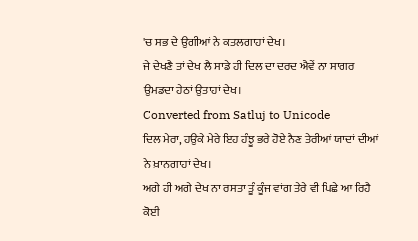'ਚ ਸਭ ਦੇ ਉਗੀਆਂ ਨੇ ਕਤਲਗਾਹਾਂ ਦੇਖ।
ਜੇ ਦੇਖਣੈ ਤਾਂ ਦੇਖ ਲੈ ਸਾਡੇ ਹੀ ਦਿਲ ਦਾ ਦਰਦ ਐਵੇਂ ਨਾ ਸਾਗਰ ਉਮਡਦਾ ਹੇਠਾਂ ਉਤਾਹਾਂ ਦੇਖ।
Converted from Satluj to Unicode
ਦਿਲ ਮੇਰਾ, ਹਉਕੇ ਮੇਰੇ ਇਹ ਹੰਝੂ ਭਰੇ ਹੋਏ ਨੈਣ ਤੇਰੀਆਂ ਯਾਦਾਂ ਦੀਆਂ ਨੇ ਖ਼ਾਨਗਾਹਾਂ ਦੇਖ।
ਅਗੇ ਹੀ ਅਗੇ ਦੇਖ ਨਾ ਰਸਤਾ ਤੂੰ ਕੂੰਜ ਵਾਂਗ ਤੇਰੇ ਵੀ ਪਿਛੇ ਆ ਰਿਹੈ ਕੋਈ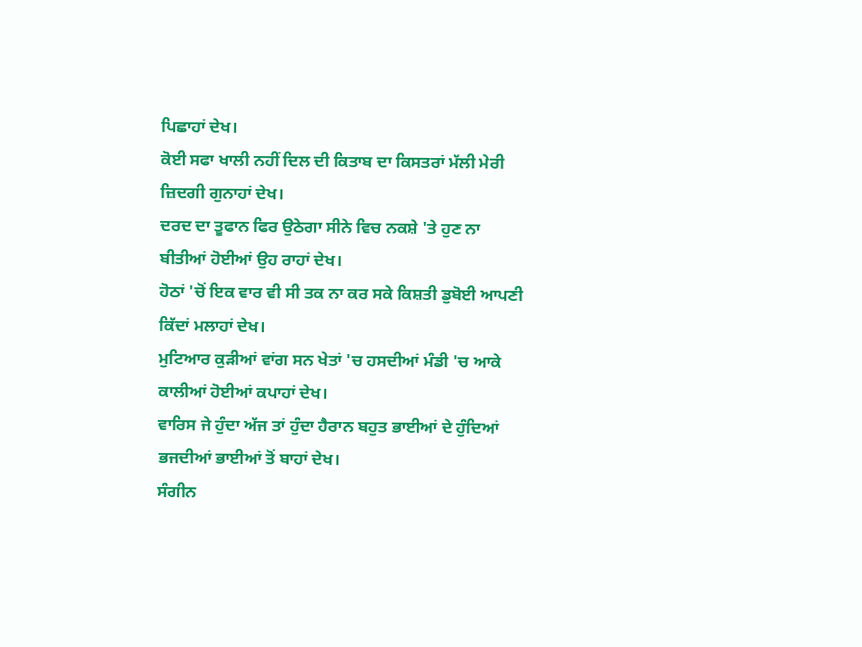ਪਿਛਾਹਾਂ ਦੇਖ।
ਕੋਈ ਸਫਾ ਖਾਲੀ ਨਹੀਂ ਦਿਲ ਦੀ ਕਿਤਾਬ ਦਾ ਕਿਸਤਰਾਂ ਮੱਲੀ ਮੇਰੀ ਜ਼ਿਦਗੀ ਗੁਨਾਹਾਂ ਦੇਖ।
ਦਰਦ ਦਾ ਤੂਫਾਨ ਫਿਰ ਉਠੇਗਾ ਸੀਨੇ ਵਿਚ ਨਕਸ਼ੇ 'ਤੇ ਹੁਣ ਨਾ ਬੀਤੀਆਂ ਹੋਈਆਂ ਉਹ ਰਾਹਾਂ ਦੇਖ।
ਹੋਠਾਂ 'ਚੋਂ ਇਕ ਵਾਰ ਵੀ ਸੀ ਤਕ ਨਾ ਕਰ ਸਕੇ ਕਿਸ਼ਤੀ ਡੁਬੋਈ ਆਪਣੀ ਕਿੱਦਾਂ ਮਲਾਹਾਂ ਦੇਖ।
ਮੁਟਿਆਰ ਕੁੜੀਆਂ ਵਾਂਗ ਸਨ ਖੇਤਾਂ 'ਚ ਹਸਦੀਆਂ ਮੰਡੀ 'ਚ ਆਕੇ ਕਾਲੀਆਂ ਹੋਈਆਂ ਕਪਾਹਾਂ ਦੇਖ।
ਵਾਰਿਸ ਜੇ ਹੁੰਦਾ ਅੱਜ ਤਾਂ ਹੁੰਦਾ ਹੈਰਾਨ ਬਹੁਤ ਭਾਈਆਂ ਦੇ ਹੁੰਦਿਆਂ ਭਜਦੀਆਂ ਭਾਈਆਂ ਤੋਂ ਬਾਹਾਂ ਦੇਖ।
ਸੰਗੀਨ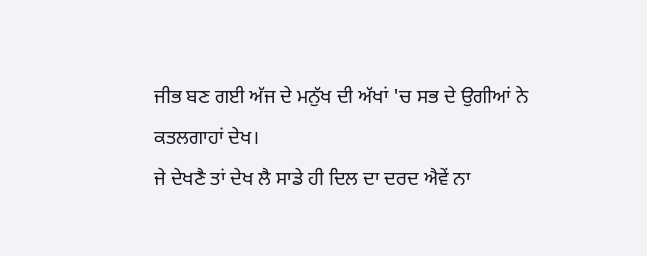ਜੀਭ ਬਣ ਗਈ ਅੱਜ ਦੇ ਮਨੁੱਖ ਦੀ ਅੱਖਾਂ 'ਚ ਸਭ ਦੇ ਉਗੀਆਂ ਨੇ ਕਤਲਗਾਹਾਂ ਦੇਖ।
ਜੇ ਦੇਖਣੈ ਤਾਂ ਦੇਖ ਲੈ ਸਾਡੇ ਹੀ ਦਿਲ ਦਾ ਦਰਦ ਐਵੇਂ ਨਾ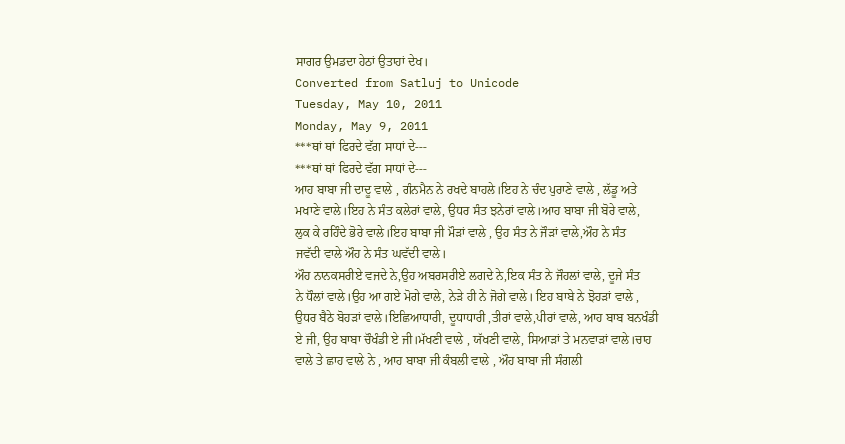ਸਾਗਰ ਉਮਡਦਾ ਹੇਠਾਂ ਉਤਾਹਾਂ ਦੇਖ।
Converted from Satluj to Unicode
Tuesday, May 10, 2011
Monday, May 9, 2011
***ਥਾਂ ਥਾਂ ਫਿਰਦੇ ਵੱਗ ਸਾਧਾਂ ਦੇ---
***ਥਾਂ ਥਾਂ ਫਿਰਦੇ ਵੱਗ ਸਾਧਾਂ ਦੇ---
ਆਹ ਬਾਬਾ ਜੀ ਦਾਦੂ ਵਾਲੇ , ਗੰਨਮੈਨ ਨੇ ਰਖਦੇ ਬਾਹਲੇ।ਇਹ ਨੇ ਚੰਦ ਪੁਰਾਣੇ ਵਾਲੇ , ਲੱਡੂ ਅਤੇ
ਮਖਾਣੇ ਵਾਲੇ।ਇਹ ਨੇ ਸੰਤ ਕਲੇਰਾਂ ਵਾਲੇ, ਉਧਰ ਸੰਤ ਝਨੇਰਾਂ ਵਾਲੇ।ਆਹ ਬਾਬਾ ਜੀ ਬੋਰੇ ਵਾਲੇ,
ਲੁਕ ਕੇ ਰਹਿੰਦੇ ਭੋਰੇ ਵਾਲੇ।ਇਹ ਬਾਬਾ ਜੀ ਮੌੜਾਂ ਵਾਲੇ , ਉਹ ਸੰਤ ਨੇ ਜੌੜਾਂ ਵਾਲੇ,ਔਹ ਨੇ ਸੰਤ
ਜਵੱਦੀ ਵਾਲੇ ਔਹ ਨੇ ਸੰਤ ਘਵੱਦੀ ਵਾਲੇ।
ਔਹ ਨਾਨਕਸਰੀਏ ਵਜਦੇ ਨੇ,ਉਹ ਅਬਰਸਰੀਏ ਲਗਦੇ ਨੇ,ਇਕ ਸੰਤ ਨੇ ਜੌਹਲਾਂ ਵਾਲੇ, ਦੂਜੇ ਸੰਤ
ਨੇ ਧੌਲਾਂ ਵਾਲੇ।ਉਹ ਆ ਗਏ ਮੋਗੇ ਵਾਲੇ, ਨੇੜੇ ਹੀ ਨੇ ਜੋਗੇ ਵਾਲੇ। ਇਹ ਬਾਬੇ ਨੇ ਝੋਹੜਾਂ ਵਾਲੇ ,
ਉਧਰ ਬੈਠੇ ਬੋਹੜਾਂ ਵਾਲੇ।ਇਛਿਆਧਾਰੀ, ਦੂਧਾਧਾਰੀ ,ਤੀਰਾਂ ਵਾਲੇ,ਪੀਰਾਂ ਵਾਲੇ, ਆਹ ਬਾਬ ਬਨਖੰਡੀ
ਏ ਜੀ, ਉਹ ਬਾਬਾ ਚੌਖੰਡੀ ਏ ਜੀ।ਮੱਖਣੀ ਵਾਲੇ , ਯੱਖਣੀ ਵਾਲੇ, ਸਿਆੜਾਂ ਤੇ ਮਨਵਾੜਾਂ ਵਾਲੇ।ਚਾਹ
ਵਾਲੇ ਤੇ ਛਾਹ ਵਾਲੇ ਨੇ , ਆਹ ਬਾਬਾ ਜੀ ਕੰਬਲੀ ਵਾਲੇ , ਔਹ ਬਾਬਾ ਜੀ ਸੰਗਲੀ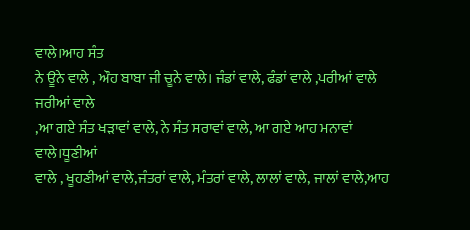ਵਾਲੇ।ਆਹ ਸੰਤ
ਨੇ ਊਨੇ ਵਾਲੇ , ਔਹ ਬਾਬਾ ਜੀ ਚੂਨੇ ਵਾਲੇ। ਜੰਡਾਂ ਵਾਲੇ, ਫੰਡਾਂ ਵਾਲੇ ,ਪਰੀਆਂ ਵਾਲੇ ਜਰੀਆਂ ਵਾਲੇ
,ਆ ਗਏ ਸੰਤ ਖੜਾਵਾਂ ਵਾਲੇ, ਨੇ ਸੰਤ ਸਰਾਵਾਂ ਵਾਲੇ, ਆ ਗਏ ਆਹ ਮਨਾਵਾਂ ਵਾਲੇ।ਧੂਣੀਆਂ
ਵਾਲੇ , ਖੂਹਣੀਆਂ ਵਾਲੇ,ਜੰਤਰਾਂ ਵਾਲੇ, ਮੰਤਰਾਂ ਵਾਲੇ, ਲਾਲਾਂ ਵਾਲੇ, ਜਾਲਾਂ ਵਾਲੇ,ਆਹ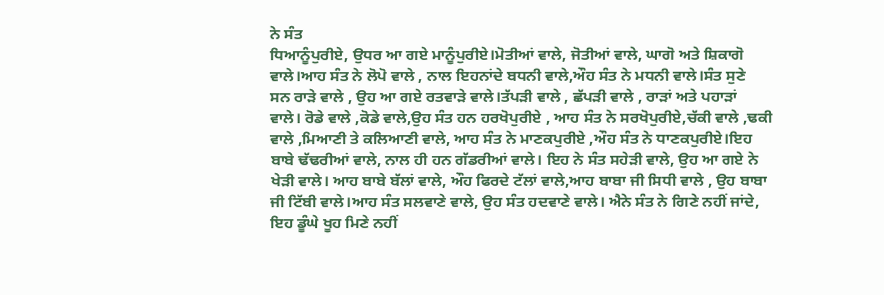ਨੇ ਸੰਤ
ਧਿਆਨੂੰਪੁਰੀਏ, ਉਧਰ ਆ ਗਏ ਮਾਨੂੰਪੁਰੀਏ।ਮੋਤੀਆਂ ਵਾਲੇ, ਜੋਤੀਆਂ ਵਾਲੇ, ਘਾਗੋ ਅਤੇ ਸ਼ਿਕਾਗੋ
ਵਾਲੇ।ਆਹ ਸੰਤ ਨੇ ਲੋਪੋ ਵਾਲੇ , ਨਾਲ ਇਹਨਾਂਦੇ ਬਧਨੀ ਵਾਲੇ,ਔਹ ਸੰਤ ਨੇ ਮਧਨੀ ਵਾਲੇ।ਸੰਤ ਸੁਣੇ
ਸਨ ਰਾੜੇ ਵਾਲੇ , ਉਹ ਆ ਗਏ ਰਤਵਾੜੇ ਵਾਲੇ।ਤੱਪੜੀ ਵਾਲੇ , ਛੱਪੜੀ ਵਾਲੇ , ਰਾੜਾਂ ਅਤੇ ਪਹਾੜਾਂ
ਵਾਲੇ। ਰੋਡੇ ਵਾਲੇ ,ਕੋਡੇ ਵਾਲੇ,ਉਹ ਸੰਤ ਹਨ ਹਰਖੋਪੁਰੀਏ , ਆਹ ਸੰਤ ਨੇ ਸਰਖੋਪੁਰੀਏ,ਚੱਕੀ ਵਾਲੇ ,ਢਕੀ
ਵਾਲੇ ,ਮਿਆਣੀ ਤੇ ਕਲਿਆਣੀ ਵਾਲੇ, ਆਹ ਸੰਤ ਨੇ ਮਾਣਕਪੁਰੀਏ ,ਔਹ ਸੰਤ ਨੇ ਧਾਣਕਪੁਰੀਏ।ਇਹ
ਬਾਬੇ ਢੱਢਰੀਆਂ ਵਾਲੇ, ਨਾਲ ਹੀ ਹਨ ਗੱਡਰੀਆਂ ਵਾਲੇ। ਇਹ ਨੇ ਸੰਤ ਸਹੇੜੀ ਵਾਲੇ, ਉਹ ਆ ਗਏ ਨੇ
ਖੇੜੀ ਵਾਲੇ। ਆਹ ਬਾਬੇ ਬੱਲਾਂ ਵਾਲੇ, ਔਹ ਫਿਰਦੇ ਟੱਲਾਂ ਵਾਲੇ,ਆਹ ਬਾਬਾ ਜੀ ਸਿਧੀ ਵਾਲੇ , ਉਹ ਬਾਬਾ
ਜੀ ਟਿੱਬੀ ਵਾਲੇ।ਆਹ ਸੰਤ ਸਲਵਾਣੇ ਵਾਲੇ, ਉਹ ਸੰਤ ਹਦਵਾਣੇ ਵਾਲੇ। ਐਨੇ ਸੰਤ ਨੇ ਗਿਣੇ ਨਹੀਂ ਜਾਂਦੇ,
ਇਹ ਡੂੰਘੇ ਖੂਹ ਮਿਣੇ ਨਹੀਂ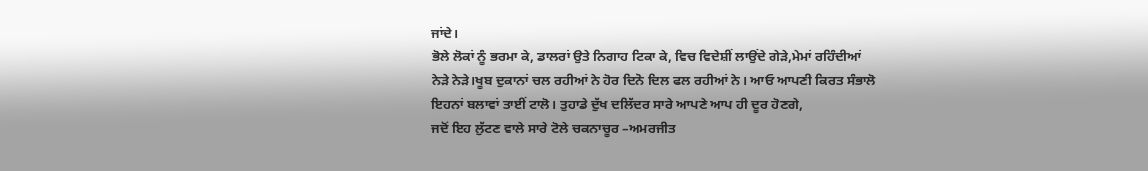ਜਾਂਦੇ।
ਭੋਲੇ ਲੋਕਾਂ ਨੂੰ ਭਰਮਾ ਕੇ, ਡਾਲਰਾਂ ਉਤੇ ਨਿਗਾਹ ਟਿਕਾ ਕੇ, ਵਿਚ ਵਿਦੇਸ਼ੀਂ ਲਾਉਂਦੇ ਗੇੜੇ,ਮੇਮਾਂ ਰਹਿੰਦੀਆਂ
ਨੇੜੇ ਨੇੜੇ।ਖੂਬ ਦੁਕਾਨਾਂ ਚਲ ਰਹੀਆਂ ਨੇ ਹੋਰ ਦਿਨੋ ਦਿਲ ਫਲ ਰਹੀਆਂ ਨੇ। ਆਓ ਆਪਣੀ ਕਿਰਤ ਸੰਭਾਲੋ
ਇਹਨਾਂ ਬਲਾਵਾਂ ਤਾਈਂ ਟਾਲੋ। ਤੁਹਾਡੇ ਦੁੱਖ ਦਲਿੱਦਰ ਸਾਰੇ ਆਪਣੇ ਆਪ ਹੀ ਦੂਰ ਹੋਣਗੇ,
ਜਦੋਂ ਇਹ ਲੁੱਟਣ ਵਾਲੇ ਸਾਰੇ ਟੋਲੇ ਚਕਨਾਚੂਰ –ਅਮਰਜੀਤ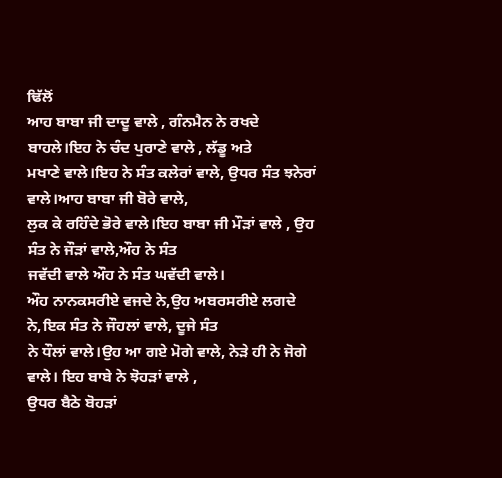ਢਿੱਲੋਂ
ਆਹ ਬਾਬਾ ਜੀ ਦਾਦੂ ਵਾਲੇ , ਗੰਨਮੈਨ ਨੇ ਰਖਦੇ ਬਾਹਲੇ।ਇਹ ਨੇ ਚੰਦ ਪੁਰਾਣੇ ਵਾਲੇ , ਲੱਡੂ ਅਤੇ
ਮਖਾਣੇ ਵਾਲੇ।ਇਹ ਨੇ ਸੰਤ ਕਲੇਰਾਂ ਵਾਲੇ, ਉਧਰ ਸੰਤ ਝਨੇਰਾਂ ਵਾਲੇ।ਆਹ ਬਾਬਾ ਜੀ ਬੋਰੇ ਵਾਲੇ,
ਲੁਕ ਕੇ ਰਹਿੰਦੇ ਭੋਰੇ ਵਾਲੇ।ਇਹ ਬਾਬਾ ਜੀ ਮੌੜਾਂ ਵਾਲੇ , ਉਹ ਸੰਤ ਨੇ ਜੌੜਾਂ ਵਾਲੇ,ਔਹ ਨੇ ਸੰਤ
ਜਵੱਦੀ ਵਾਲੇ ਔਹ ਨੇ ਸੰਤ ਘਵੱਦੀ ਵਾਲੇ।
ਔਹ ਨਾਨਕਸਰੀਏ ਵਜਦੇ ਨੇ,ਉਹ ਅਬਰਸਰੀਏ ਲਗਦੇ ਨੇ,ਇਕ ਸੰਤ ਨੇ ਜੌਹਲਾਂ ਵਾਲੇ, ਦੂਜੇ ਸੰਤ
ਨੇ ਧੌਲਾਂ ਵਾਲੇ।ਉਹ ਆ ਗਏ ਮੋਗੇ ਵਾਲੇ, ਨੇੜੇ ਹੀ ਨੇ ਜੋਗੇ ਵਾਲੇ। ਇਹ ਬਾਬੇ ਨੇ ਝੋਹੜਾਂ ਵਾਲੇ ,
ਉਧਰ ਬੈਠੇ ਬੋਹੜਾਂ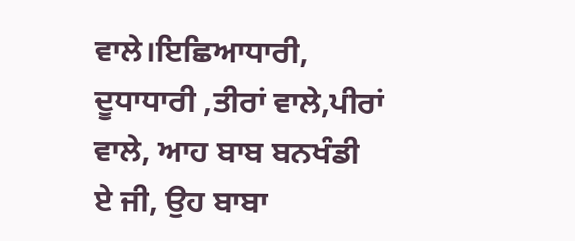ਵਾਲੇ।ਇਛਿਆਧਾਰੀ, ਦੂਧਾਧਾਰੀ ,ਤੀਰਾਂ ਵਾਲੇ,ਪੀਰਾਂ ਵਾਲੇ, ਆਹ ਬਾਬ ਬਨਖੰਡੀ
ਏ ਜੀ, ਉਹ ਬਾਬਾ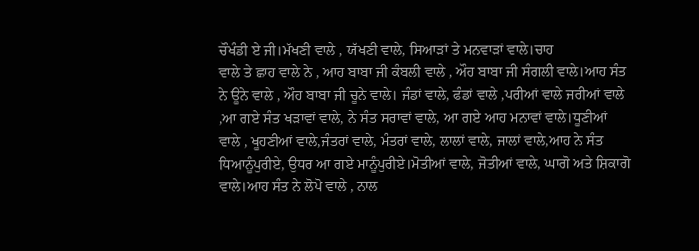ਚੌਖੰਡੀ ਏ ਜੀ।ਮੱਖਣੀ ਵਾਲੇ , ਯੱਖਣੀ ਵਾਲੇ, ਸਿਆੜਾਂ ਤੇ ਮਨਵਾੜਾਂ ਵਾਲੇ।ਚਾਹ
ਵਾਲੇ ਤੇ ਛਾਹ ਵਾਲੇ ਨੇ , ਆਹ ਬਾਬਾ ਜੀ ਕੰਬਲੀ ਵਾਲੇ , ਔਹ ਬਾਬਾ ਜੀ ਸੰਗਲੀ ਵਾਲੇ।ਆਹ ਸੰਤ
ਨੇ ਊਨੇ ਵਾਲੇ , ਔਹ ਬਾਬਾ ਜੀ ਚੂਨੇ ਵਾਲੇ। ਜੰਡਾਂ ਵਾਲੇ, ਫੰਡਾਂ ਵਾਲੇ ,ਪਰੀਆਂ ਵਾਲੇ ਜਰੀਆਂ ਵਾਲੇ
,ਆ ਗਏ ਸੰਤ ਖੜਾਵਾਂ ਵਾਲੇ, ਨੇ ਸੰਤ ਸਰਾਵਾਂ ਵਾਲੇ, ਆ ਗਏ ਆਹ ਮਨਾਵਾਂ ਵਾਲੇ।ਧੂਣੀਆਂ
ਵਾਲੇ , ਖੂਹਣੀਆਂ ਵਾਲੇ,ਜੰਤਰਾਂ ਵਾਲੇ, ਮੰਤਰਾਂ ਵਾਲੇ, ਲਾਲਾਂ ਵਾਲੇ, ਜਾਲਾਂ ਵਾਲੇ,ਆਹ ਨੇ ਸੰਤ
ਧਿਆਨੂੰਪੁਰੀਏ, ਉਧਰ ਆ ਗਏ ਮਾਨੂੰਪੁਰੀਏ।ਮੋਤੀਆਂ ਵਾਲੇ, ਜੋਤੀਆਂ ਵਾਲੇ, ਘਾਗੋ ਅਤੇ ਸ਼ਿਕਾਗੋ
ਵਾਲੇ।ਆਹ ਸੰਤ ਨੇ ਲੋਪੋ ਵਾਲੇ , ਨਾਲ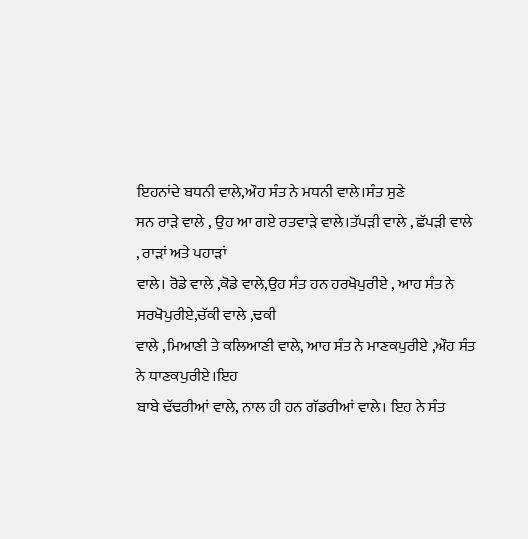ਇਹਨਾਂਦੇ ਬਧਨੀ ਵਾਲੇ,ਔਹ ਸੰਤ ਨੇ ਮਧਨੀ ਵਾਲੇ।ਸੰਤ ਸੁਣੇ
ਸਨ ਰਾੜੇ ਵਾਲੇ , ਉਹ ਆ ਗਏ ਰਤਵਾੜੇ ਵਾਲੇ।ਤੱਪੜੀ ਵਾਲੇ , ਛੱਪੜੀ ਵਾਲੇ , ਰਾੜਾਂ ਅਤੇ ਪਹਾੜਾਂ
ਵਾਲੇ। ਰੋਡੇ ਵਾਲੇ ,ਕੋਡੇ ਵਾਲੇ,ਉਹ ਸੰਤ ਹਨ ਹਰਖੋਪੁਰੀਏ , ਆਹ ਸੰਤ ਨੇ ਸਰਖੋਪੁਰੀਏ,ਚੱਕੀ ਵਾਲੇ ,ਢਕੀ
ਵਾਲੇ ,ਮਿਆਣੀ ਤੇ ਕਲਿਆਣੀ ਵਾਲੇ, ਆਹ ਸੰਤ ਨੇ ਮਾਣਕਪੁਰੀਏ ,ਔਹ ਸੰਤ ਨੇ ਧਾਣਕਪੁਰੀਏ।ਇਹ
ਬਾਬੇ ਢੱਢਰੀਆਂ ਵਾਲੇ, ਨਾਲ ਹੀ ਹਨ ਗੱਡਰੀਆਂ ਵਾਲੇ। ਇਹ ਨੇ ਸੰਤ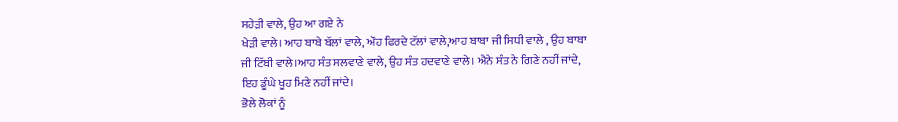ਸਹੇੜੀ ਵਾਲੇ, ਉਹ ਆ ਗਏ ਨੇ
ਖੇੜੀ ਵਾਲੇ। ਆਹ ਬਾਬੇ ਬੱਲਾਂ ਵਾਲੇ, ਔਹ ਫਿਰਦੇ ਟੱਲਾਂ ਵਾਲੇ,ਆਹ ਬਾਬਾ ਜੀ ਸਿਧੀ ਵਾਲੇ , ਉਹ ਬਾਬਾ
ਜੀ ਟਿੱਬੀ ਵਾਲੇ।ਆਹ ਸੰਤ ਸਲਵਾਣੇ ਵਾਲੇ, ਉਹ ਸੰਤ ਹਦਵਾਣੇ ਵਾਲੇ। ਐਨੇ ਸੰਤ ਨੇ ਗਿਣੇ ਨਹੀਂ ਜਾਂਦੇ,
ਇਹ ਡੂੰਘੇ ਖੂਹ ਮਿਣੇ ਨਹੀਂ ਜਾਂਦੇ।
ਭੋਲੇ ਲੋਕਾਂ ਨੂੰ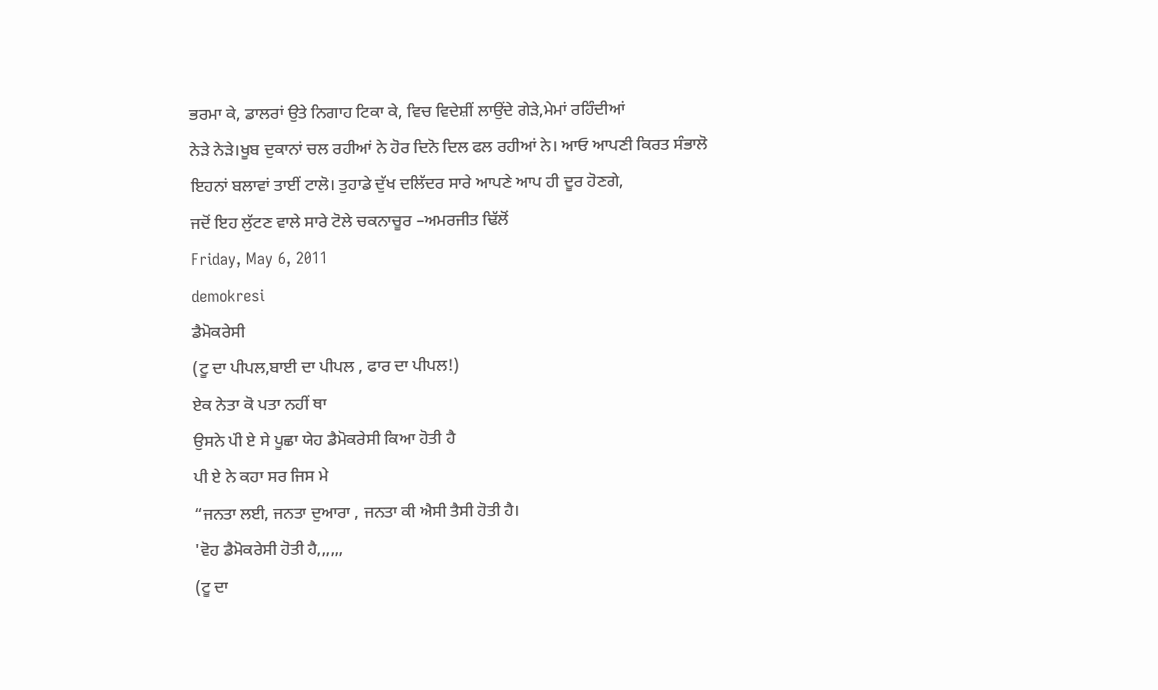ਭਰਮਾ ਕੇ, ਡਾਲਰਾਂ ਉਤੇ ਨਿਗਾਹ ਟਿਕਾ ਕੇ, ਵਿਚ ਵਿਦੇਸ਼ੀਂ ਲਾਉਂਦੇ ਗੇੜੇ,ਮੇਮਾਂ ਰਹਿੰਦੀਆਂ
ਨੇੜੇ ਨੇੜੇ।ਖੂਬ ਦੁਕਾਨਾਂ ਚਲ ਰਹੀਆਂ ਨੇ ਹੋਰ ਦਿਨੋ ਦਿਲ ਫਲ ਰਹੀਆਂ ਨੇ। ਆਓ ਆਪਣੀ ਕਿਰਤ ਸੰਭਾਲੋ
ਇਹਨਾਂ ਬਲਾਵਾਂ ਤਾਈਂ ਟਾਲੋ। ਤੁਹਾਡੇ ਦੁੱਖ ਦਲਿੱਦਰ ਸਾਰੇ ਆਪਣੇ ਆਪ ਹੀ ਦੂਰ ਹੋਣਗੇ,
ਜਦੋਂ ਇਹ ਲੁੱਟਣ ਵਾਲੇ ਸਾਰੇ ਟੋਲੇ ਚਕਨਾਚੂਰ –ਅਮਰਜੀਤ ਢਿੱਲੋਂ
Friday, May 6, 2011
demokresi
ਡੈਮੋਕਰੇਸੀ
(ਟੂ ਦਾ ਪੀਪਲ,ਬਾਈ ਦਾ ਪੀਪਲ , ਫਾਰ ਦਾ ਪੀਪਲ!)
ਏਕ ਨੇਤਾ ਕੋ ਪਤਾ ਨਹੀਂ ਥਾ
ਉਸਨੇ ਪਂੀ ਏ ਸੇ ਪੂਛਾ ਯੇਹ ਡੈਮੋਕਰੇਸੀ ਕਿਆ ਹੋਤੀ ਹੈ
ਪੀ ਏ ਨੇ ਕਹਾ ਸਰ ਜਿਸ ਮੇ
“ਜਨਤਾ ਲਈ, ਜਨਤਾ ਦੁਆਰਾ , ਜਨਤਾ ਕੀ ਐਸੀ ਤੈਸੀ ਹੋਤੀ ਹੈ।
'ਵੋਹ ਡੈਮੋਕਰੇਸੀ ਹੋਤੀ ਹੈ,,,,,,
(ਟੂ ਦਾ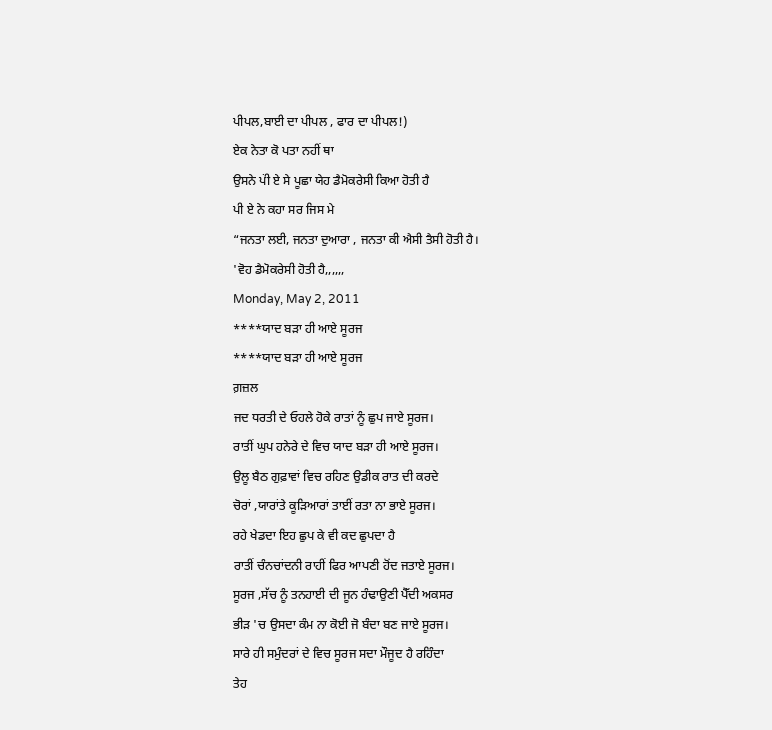ਪੀਪਲ,ਬਾਈ ਦਾ ਪੀਪਲ , ਫਾਰ ਦਾ ਪੀਪਲ!)
ਏਕ ਨੇਤਾ ਕੋ ਪਤਾ ਨਹੀਂ ਥਾ
ਉਸਨੇ ਪਂੀ ਏ ਸੇ ਪੂਛਾ ਯੇਹ ਡੈਮੋਕਰੇਸੀ ਕਿਆ ਹੋਤੀ ਹੈ
ਪੀ ਏ ਨੇ ਕਹਾ ਸਰ ਜਿਸ ਮੇ
“ਜਨਤਾ ਲਈ, ਜਨਤਾ ਦੁਆਰਾ , ਜਨਤਾ ਕੀ ਐਸੀ ਤੈਸੀ ਹੋਤੀ ਹੈ।
'ਵੋਹ ਡੈਮੋਕਰੇਸੀ ਹੋਤੀ ਹੈ,,,,,,
Monday, May 2, 2011
****ਯਾਦ ਬੜਾ ਹੀ ਆਏ ਸੂਰਜ
****ਯਾਦ ਬੜਾ ਹੀ ਆਏ ਸੂਰਜ
ਗ਼ਜ਼ਲ
ਜਦ ਧਰਤੀ ਦੇ ਓਹਲੇ ਹੋਕੇ ਰਾਤਾਂ ਨੂੰ ਛੁਪ ਜਾਏ ਸੂਰਜ।
ਰਾਤੀਂ ਘੁਪ ਹਨੇਰੇ ਦੇ ਵਿਚ ਯਾਦ ਬੜਾ ਹੀ ਆਏ ਸੂਰਜ।
ਉਲੂ ਬੈਠ ਗੁਫ਼ਾਵਾਂ ਵਿਚ ਰਹਿਣ ਉਡੀਕ ਰਾਤ ਦੀ ਕਰਦੇ
ਚੋਰਾਂ ,ਯਾਰਾਂਤੇ ਕੂੜਿਆਰਾਂ ਤਾਈਂ ਰਤਾ ਨਾ ਭਾਏ ਸੂਰਜ।
ਰਹੇ ਖੇਡਦਾ ਇਹ ਛੁਪ ਕੇ ਵੀ ਕਦ ਛੁਪਦਾ ਹੈ
ਰਾਤੀਂ ਚੰਨਚਾਂਦਨੀ ਰਾਹੀਂ ਫਿਰ ਆਪਣੀ ਹੋਂਦ ਜਤਾਏ ਸੂਰਜ।
ਸੂਰਜ ,ਸੱਚ ਨੂੰ ਤਨਹਾਈ ਦੀ ਜੂਨ ਹੰਢਾਉਣੀ ਪੈੱਦੀ ਅਕਸਰ
ਭੀੜ 'ਚ ਉਸਦਾ ਕੰਮ ਨਾ ਕੋਈ ਜੋ ਬੰਦਾ ਬਣ ਜਾਏ ਸੂਰਜ।
ਸਾਰੇ ਹੀ ਸਮੁੰਦਰਾਂ ਦੇ ਵਿਚ ਸੂਰਜ ਸਦਾ ਮੌਜੂਦ ਹੈ ਰਹਿੰਦਾ
ਤੇਹ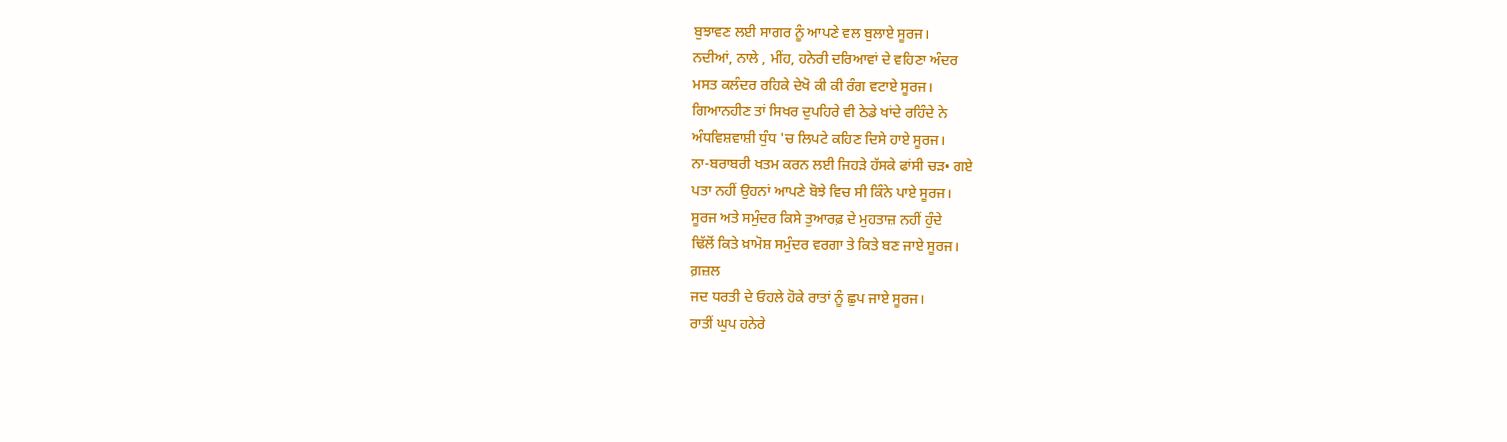ਬੁਝਾਵਣ ਲਈ ਸਾਗਰ ਨੂੰ ਆਪਣੇ ਵਲ ਬੁਲਾਏ ਸੂਰਜ।
ਨਦੀਆਂ, ਨਾਲੇ , ਮੀਂਹ, ਹਨੇਰੀ ਦਰਿਆਵਾਂ ਦੇ ਵਹਿਣਾ ਅੰਦਰ
ਮਸਤ ਕਲੰਦਰ ਰਹਿਕੇ ਦੇਖੋ ਕੀ ਕੀ ਰੰਗ ਵਟਾਏ ਸੂਰਜ।
ਗਿਆਨਹੀਣ ਤਾਂ ਸਿਖਰ ਦੁਪਹਿਰੇ ਵੀ ਠੇਡੇ ਖਾਂਦੇ ਰਹਿੰਦੇ ਨੇ
ਅੰਧਵਿਸ਼ਵਾਸ਼ੀ ਧੁੰਧ 'ਚ ਲਿਪਟੇ ਕਹਿਣ ਦਿਸੇ ਹਾਏ ਸੂਰਜ।
ਨਾ-ਬਰਾਬਰੀ ਖਤਮ ਕਰਨ ਲਈ ਜਿਹੜੇ ਹੱਸਕੇ ਫਾਂਸੀ ਚੜ• ਗਏ
ਪਤਾ ਨਹੀਂ ਉਹਨਾਂ ਆਪਣੇ ਬੋਝੇ ਵਿਚ ਸੀ ਕਿੰਨੇ ਪਾਏ ਸੂਰਜ।
ਸੂਰਜ ਅਤੇ ਸਮੁੰਦਰ ਕਿਸੇ ਤੁਆਰਫ਼ ਦੇ ਮੁਹਤਾਜ਼ ਨਹੀਂ ਹੁੰਦੇ
ਢਿੱਲੋਂ ਕਿਤੇ ਖ਼ਾਮੋਸ਼ ਸਮੁੰਦਰ ਵਰਗਾ ਤੇ ਕਿਤੇ ਬਣ ਜਾਏ ਸੂਰਜ।
ਗ਼ਜ਼ਲ
ਜਦ ਧਰਤੀ ਦੇ ਓਹਲੇ ਹੋਕੇ ਰਾਤਾਂ ਨੂੰ ਛੁਪ ਜਾਏ ਸੂਰਜ।
ਰਾਤੀਂ ਘੁਪ ਹਨੇਰੇ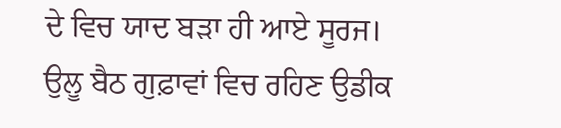ਦੇ ਵਿਚ ਯਾਦ ਬੜਾ ਹੀ ਆਏ ਸੂਰਜ।
ਉਲੂ ਬੈਠ ਗੁਫ਼ਾਵਾਂ ਵਿਚ ਰਹਿਣ ਉਡੀਕ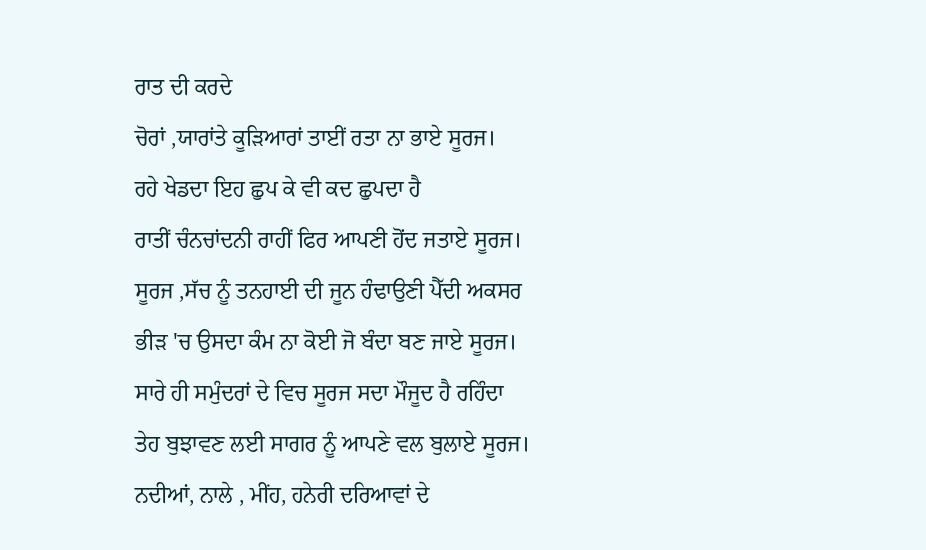ਰਾਤ ਦੀ ਕਰਦੇ
ਚੋਰਾਂ ,ਯਾਰਾਂਤੇ ਕੂੜਿਆਰਾਂ ਤਾਈਂ ਰਤਾ ਨਾ ਭਾਏ ਸੂਰਜ।
ਰਹੇ ਖੇਡਦਾ ਇਹ ਛੁਪ ਕੇ ਵੀ ਕਦ ਛੁਪਦਾ ਹੈ
ਰਾਤੀਂ ਚੰਨਚਾਂਦਨੀ ਰਾਹੀਂ ਫਿਰ ਆਪਣੀ ਹੋਂਦ ਜਤਾਏ ਸੂਰਜ।
ਸੂਰਜ ,ਸੱਚ ਨੂੰ ਤਨਹਾਈ ਦੀ ਜੂਨ ਹੰਢਾਉਣੀ ਪੈੱਦੀ ਅਕਸਰ
ਭੀੜ 'ਚ ਉਸਦਾ ਕੰਮ ਨਾ ਕੋਈ ਜੋ ਬੰਦਾ ਬਣ ਜਾਏ ਸੂਰਜ।
ਸਾਰੇ ਹੀ ਸਮੁੰਦਰਾਂ ਦੇ ਵਿਚ ਸੂਰਜ ਸਦਾ ਮੌਜੂਦ ਹੈ ਰਹਿੰਦਾ
ਤੇਹ ਬੁਝਾਵਣ ਲਈ ਸਾਗਰ ਨੂੰ ਆਪਣੇ ਵਲ ਬੁਲਾਏ ਸੂਰਜ।
ਨਦੀਆਂ, ਨਾਲੇ , ਮੀਂਹ, ਹਨੇਰੀ ਦਰਿਆਵਾਂ ਦੇ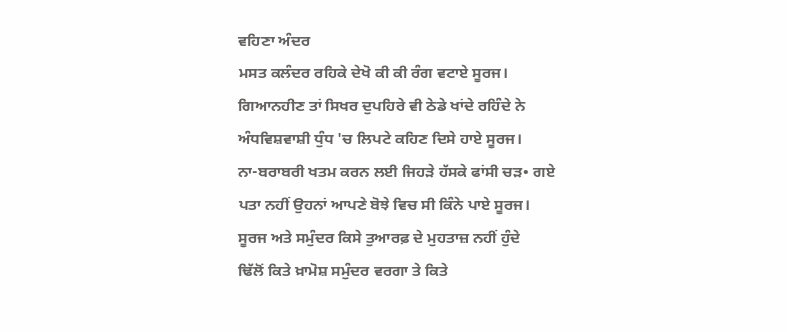ਵਹਿਣਾ ਅੰਦਰ
ਮਸਤ ਕਲੰਦਰ ਰਹਿਕੇ ਦੇਖੋ ਕੀ ਕੀ ਰੰਗ ਵਟਾਏ ਸੂਰਜ।
ਗਿਆਨਹੀਣ ਤਾਂ ਸਿਖਰ ਦੁਪਹਿਰੇ ਵੀ ਠੇਡੇ ਖਾਂਦੇ ਰਹਿੰਦੇ ਨੇ
ਅੰਧਵਿਸ਼ਵਾਸ਼ੀ ਧੁੰਧ 'ਚ ਲਿਪਟੇ ਕਹਿਣ ਦਿਸੇ ਹਾਏ ਸੂਰਜ।
ਨਾ-ਬਰਾਬਰੀ ਖਤਮ ਕਰਨ ਲਈ ਜਿਹੜੇ ਹੱਸਕੇ ਫਾਂਸੀ ਚੜ• ਗਏ
ਪਤਾ ਨਹੀਂ ਉਹਨਾਂ ਆਪਣੇ ਬੋਝੇ ਵਿਚ ਸੀ ਕਿੰਨੇ ਪਾਏ ਸੂਰਜ।
ਸੂਰਜ ਅਤੇ ਸਮੁੰਦਰ ਕਿਸੇ ਤੁਆਰਫ਼ ਦੇ ਮੁਹਤਾਜ਼ ਨਹੀਂ ਹੁੰਦੇ
ਢਿੱਲੋਂ ਕਿਤੇ ਖ਼ਾਮੋਸ਼ ਸਮੁੰਦਰ ਵਰਗਾ ਤੇ ਕਿਤੇ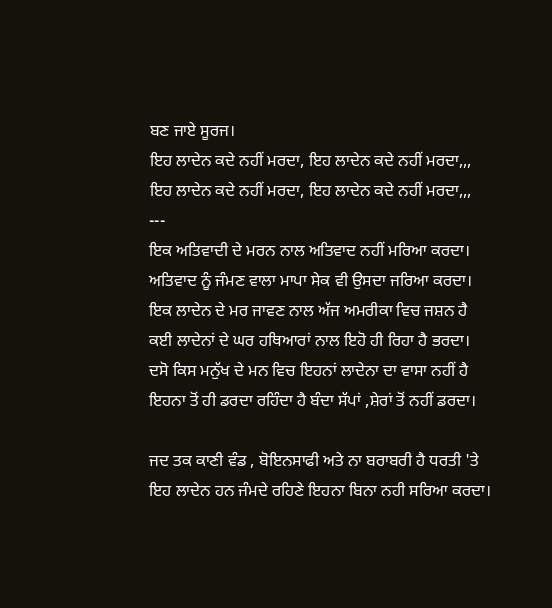ਬਣ ਜਾਏ ਸੂਰਜ।
ਇਹ ਲਾਦੇਨ ਕਦੇ ਨਹੀਂ ਮਰਦਾ, ਇਹ ਲਾਦੇਨ ਕਦੇ ਨਹੀਂ ਮਰਦਾ,,,
ਇਹ ਲਾਦੇਨ ਕਦੇ ਨਹੀਂ ਮਰਦਾ, ਇਹ ਲਾਦੇਨ ਕਦੇ ਨਹੀਂ ਮਰਦਾ,,,
---
ਇਕ ਅਤਿਵਾਦੀ ਦੇ ਮਰਨ ਨਾਲ ਅਤਿਵਾਦ ਨਹੀਂ ਮਰਿਆ ਕਰਦਾ।
ਅਤਿਵਾਦ ਨੂੰ ਜੰਮਣ ਵਾਲਾ ਮਾਪਾ ਸੇਕ ਵੀ ਉਸਦਾ ਜਰਿਆ ਕਰਦਾ।
ਇਕ ਲਾਦੇਨ ਦੇ ਮਰ ਜਾਵਣ ਨਾਲ ਅੱਜ ਅਮਰੀਕਾ ਵਿਚ ਜਸ਼ਨ ਹੈ
ਕਈ ਲਾਦੇਨਾਂ ਦੇ ਘਰ ਹਥਿਆਰਾਂ ਨਾਲ ਇਹੋ ਹੀ ਰਿਹਾ ਹੈ ਭਰਦਾ।
ਦਸੋ ਕਿਸ ਮਨੁੱਖ ਦੇ ਮਨ ਵਿਚ ਇਹਨਾਂ ਲਾਦੇਨਾ ਦਾ ਵਾਸਾ ਨਹੀਂ ਹੈ
ਇਹਨਾ ਤੋਂ ਹੀ ਡਰਦਾ ਰਹਿੰਦਾ ਹੈ ਬੰਦਾ ਸੱਪਾਂ ,ਸ਼ੇਰਾਂ ਤੋਂ ਨਹੀਂ ਡਰਦਾ।

ਜਦ ਤਕ ਕਾਣੀ ਵੰਡ , ਬੋਇਨਸਾਫੀ ਅਤੇ ਨਾ ਬਰਾਬਰੀ ਹੈ ਧਰਤੀ 'ਤੇ
ਇਹ ਲਾਦੇਨ ਹਨ ਜੰਮਦੇ ਰਹਿਣੇ ਇਹਨਾ ਬਿਨਾ ਨਹੀ ਸਰਿਆ ਕਰਦਾ।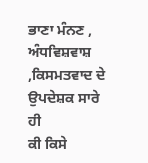ਭਾਣਾ ਮੰਨਣ , ਅੰਧਵਿਸ਼ਵਾਸ਼ ,ਕਿਸਮਤਵਾਦ ਦੇ ਉਪਦੇਸ਼ਕ ਸਾਰੇ ਹੀ
ਕੀ ਕਿਸੇ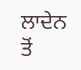ਲਾਦੇਨ ਤੋਂ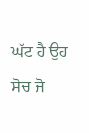ਘੱਟ ਹੈ ਉਹ ਸੋਚ ਜੋ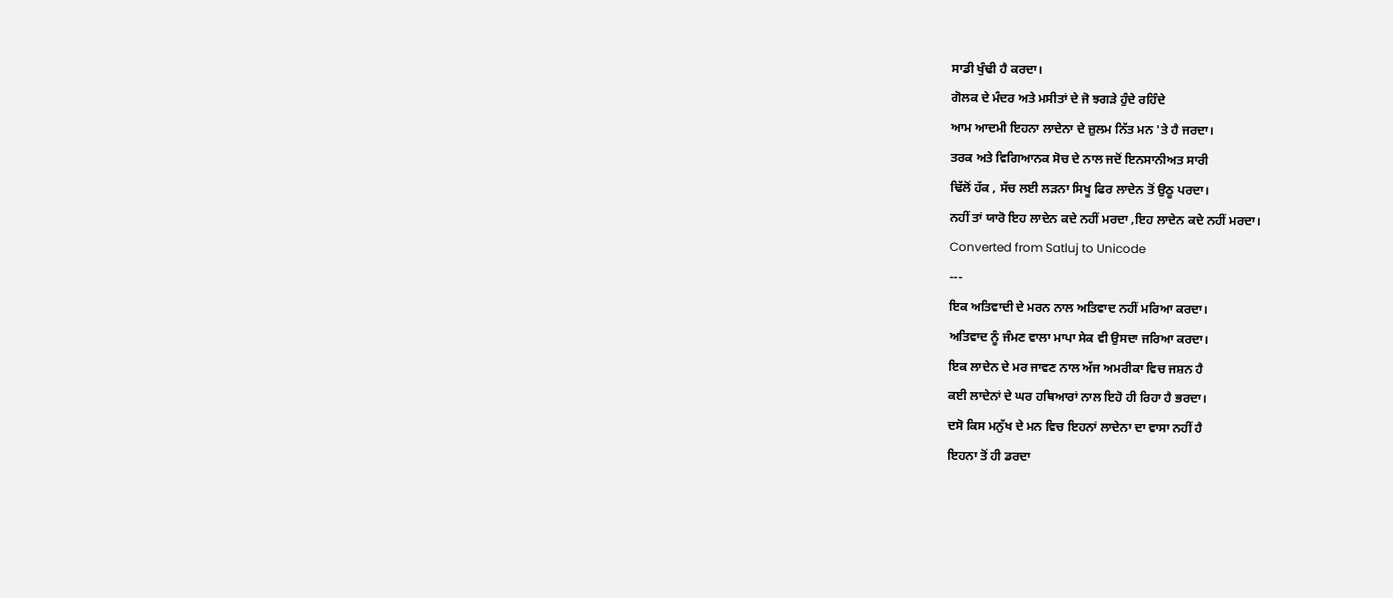ਸਾਡੀ ਖੁੰਢੀ ਹੈ ਕਰਦਾ।
ਗੋਲਕ ਦੇ ਮੰਦਰ ਅਤੇ ਮਸੀਤਾਂ ਦੇ ਜੋ ਝਗੜੇ ਹੁੰਦੇ ਰਹਿੰਦੇ
ਆਮ ਆਦਮੀ ਇਹਨਾ ਲਾਦੇਨਾ ਦੇ ਜ਼ੁਲਮ ਨਿੱਤ ਮਨ 'ਤੇ ਹੈ ਜਰਦਾ।
ਤਰਕ ਅਤੇ ਵਿਗਿਆਨਕ ਸੋਚ ਦੇ ਨਾਲ ਜਦੋਂ ਇਨਸਾਨੀਅਤ ਸਾਰੀ
ਢਿੱਲੋਂ ਹੱਕ , ਸੱਚ ਲਈ ਲੜਨਾ ਸਿਖੂ ਫਿਰ ਲਾਦੇਨ ਤੋਂ ਉਠੂ ਪਰਦਾ।
ਨਹੀਂ ਤਾਂ ਯਾਰੋ ਇਹ ਲਾਦੇਨ ਕਦੇ ਨਹੀਂ ਮਰਦਾ ,ਇਹ ਲਾਦੇਨ ਕਦੇ ਨਹੀਂ ਮਰਦਾ।
Converted from Satluj to Unicode
---
ਇਕ ਅਤਿਵਾਦੀ ਦੇ ਮਰਨ ਨਾਲ ਅਤਿਵਾਦ ਨਹੀਂ ਮਰਿਆ ਕਰਦਾ।
ਅਤਿਵਾਦ ਨੂੰ ਜੰਮਣ ਵਾਲਾ ਮਾਪਾ ਸੇਕ ਵੀ ਉਸਦਾ ਜਰਿਆ ਕਰਦਾ।
ਇਕ ਲਾਦੇਨ ਦੇ ਮਰ ਜਾਵਣ ਨਾਲ ਅੱਜ ਅਮਰੀਕਾ ਵਿਚ ਜਸ਼ਨ ਹੈ
ਕਈ ਲਾਦੇਨਾਂ ਦੇ ਘਰ ਹਥਿਆਰਾਂ ਨਾਲ ਇਹੋ ਹੀ ਰਿਹਾ ਹੈ ਭਰਦਾ।
ਦਸੋ ਕਿਸ ਮਨੁੱਖ ਦੇ ਮਨ ਵਿਚ ਇਹਨਾਂ ਲਾਦੇਨਾ ਦਾ ਵਾਸਾ ਨਹੀਂ ਹੈ
ਇਹਨਾ ਤੋਂ ਹੀ ਡਰਦਾ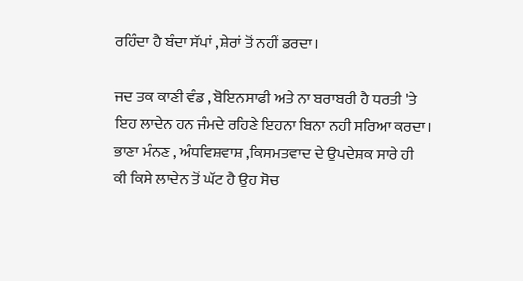ਰਹਿੰਦਾ ਹੈ ਬੰਦਾ ਸੱਪਾਂ ,ਸ਼ੇਰਾਂ ਤੋਂ ਨਹੀਂ ਡਰਦਾ।

ਜਦ ਤਕ ਕਾਣੀ ਵੰਡ , ਬੋਇਨਸਾਫੀ ਅਤੇ ਨਾ ਬਰਾਬਰੀ ਹੈ ਧਰਤੀ 'ਤੇ
ਇਹ ਲਾਦੇਨ ਹਨ ਜੰਮਦੇ ਰਹਿਣੇ ਇਹਨਾ ਬਿਨਾ ਨਹੀ ਸਰਿਆ ਕਰਦਾ।
ਭਾਣਾ ਮੰਨਣ , ਅੰਧਵਿਸ਼ਵਾਸ਼ ,ਕਿਸਮਤਵਾਦ ਦੇ ਉਪਦੇਸ਼ਕ ਸਾਰੇ ਹੀ
ਕੀ ਕਿਸੇ ਲਾਦੇਨ ਤੋਂ ਘੱਟ ਹੈ ਉਹ ਸੋਚ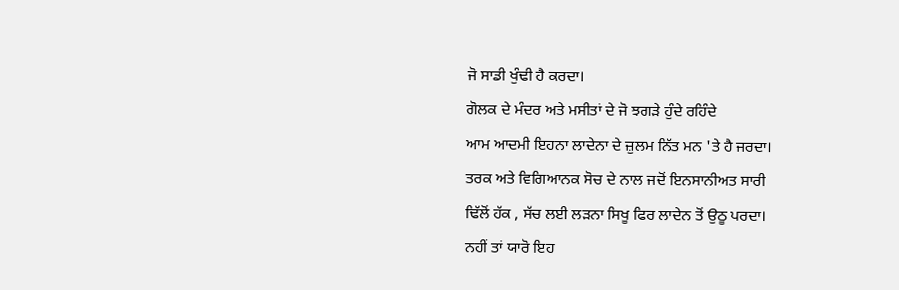ਜੋ ਸਾਡੀ ਖੁੰਢੀ ਹੈ ਕਰਦਾ।
ਗੋਲਕ ਦੇ ਮੰਦਰ ਅਤੇ ਮਸੀਤਾਂ ਦੇ ਜੋ ਝਗੜੇ ਹੁੰਦੇ ਰਹਿੰਦੇ
ਆਮ ਆਦਮੀ ਇਹਨਾ ਲਾਦੇਨਾ ਦੇ ਜ਼ੁਲਮ ਨਿੱਤ ਮਨ 'ਤੇ ਹੈ ਜਰਦਾ।
ਤਰਕ ਅਤੇ ਵਿਗਿਆਨਕ ਸੋਚ ਦੇ ਨਾਲ ਜਦੋਂ ਇਨਸਾਨੀਅਤ ਸਾਰੀ
ਢਿੱਲੋਂ ਹੱਕ , ਸੱਚ ਲਈ ਲੜਨਾ ਸਿਖੂ ਫਿਰ ਲਾਦੇਨ ਤੋਂ ਉਠੂ ਪਰਦਾ।
ਨਹੀਂ ਤਾਂ ਯਾਰੋ ਇਹ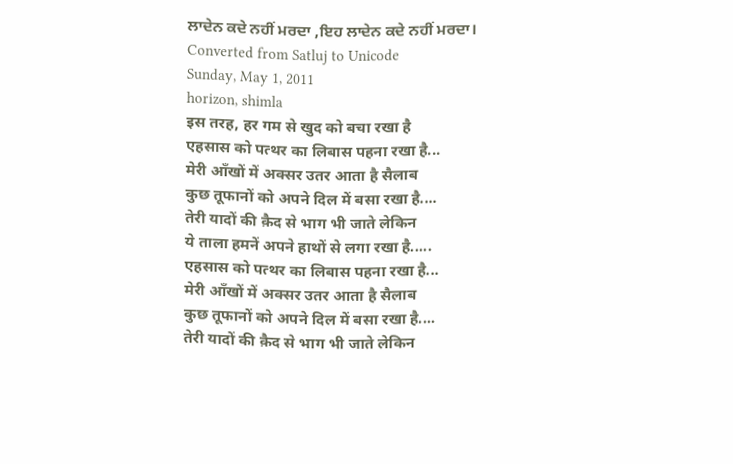ਲਾਦੇਨ ਕਦੇ ਨਹੀਂ ਮਰਦਾ ,ਇਹ ਲਾਦੇਨ ਕਦੇ ਨਹੀਂ ਮਰਦਾ।
Converted from Satluj to Unicode
Sunday, May 1, 2011
horizon, shimla
इस तरह, हर गम से खुद को बचा रखा है
एहसास को पत्थर का लिबास पहना रखा है...
मेरी आँखों में अक्सर उतर आता है सैलाब
कुछ तूफानों को अपने दिल में बसा रखा है....
तेरी यादों की क़ैद से भाग भी जाते लेकिन
ये ताला हमनें अपने हाथों से लगा रखा है.....
एहसास को पत्थर का लिबास पहना रखा है...
मेरी आँखों में अक्सर उतर आता है सैलाब
कुछ तूफानों को अपने दिल में बसा रखा है....
तेरी यादों की क़ैद से भाग भी जाते लेकिन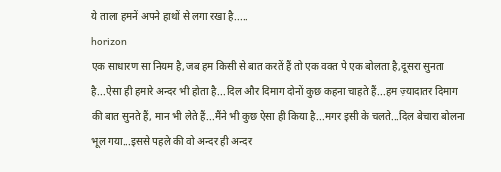ये ताला हमनें अपने हाथों से लगा रखा है.....
horizon
एक साधारण सा नियम है,जब हम किसी से बात करतें हैं तो एक वक्त पे एक बोलता है,दूसरा सुनता है...ऐसा ही हमारे अन्दर भी होता है...दिल और दिमाग दोनों कुछ कहना चाहते हैं...हम ज़्यादातर दिमाग की बात सुनते हैं, मान भी लेते हैं...मैंने भी कुछ ऐसा ही किया है...मगर इसी के चलते...दिल बेचारा बोलना भूल गया...इससे पहले की वो अन्दर ही अन्दर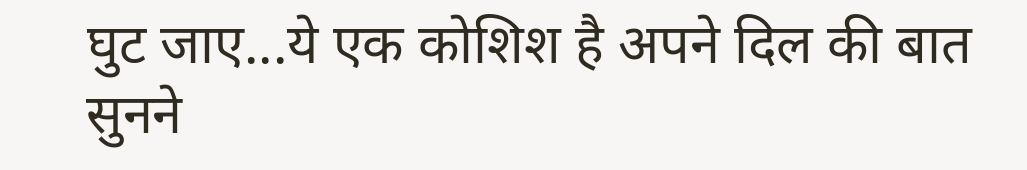घुट जाए...ये एक कोशिश है अपने दिल की बात सुनने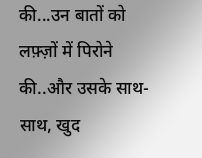की...उन बातों को लफ़्ज़ों में पिरोने की..और उसके साथ-साथ, खुद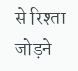से रिश्ता जोड़ने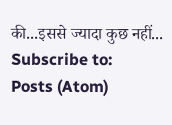की...इससे ज्यादा कुछ नहीं...
Subscribe to:
Posts (Atom)